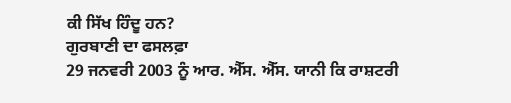ਕੀ ਸਿੱਖ ਹਿੰਦੂ ਹਨ?
ਗੁਰਬਾਣੀ ਦਾ ਫਸਲਫ਼ਾ
29 ਜਨਵਰੀ 2003 ਨੂੰ ਆਰ. ਐੱਸ. ਐੱਸ. ਯਾਨੀ ਕਿ ਰਾਸ਼ਟਰੀ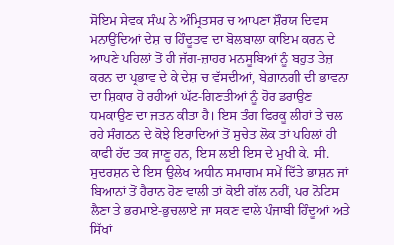ਸੋਇਮ ਸੇਵਕ ਸੰਘ ਨੇ ਅੰਮ੍ਰਿਤਸਰ ਚ ਆਪਣਾ ਸ਼ੌਰਯ ਦਿਵਸ ਮਨਾਉਂਦਿਆਂ ਦੇਸ਼ ਚ ਹਿੰਦੂਤਵ ਦਾ ਬੋਲਬਾਲਾ ਕਾਇਮ ਕਰਨ ਦੇ ਆਪਣੇ ਪਹਿਲਾਂ ਤੋਂ ਹੀ ਜੱਗ-ਜ਼ਾਹਰ ਮਨਸੂਬਿਆਂ ਨੂੰ ਬਹੁਤ ਤੇਜ਼ ਕਰਨ ਦਾ ਪ੍ਰਭਾਵ ਦੇ ਕੇ ਦੇਸ਼ ਚ ਵੱਸਦੀਆਂ, ਬੇਗ਼ਾਨਗੀ ਦੀ ਭਾਵਨਾ ਦਾ ਸ਼ਿਕਾਰ ਹੋ ਰਹੀਆਂ ਘੱਟ-ਗਿਣਤੀਆਂ ਨੂੰ ਹੋਰ ਡਰਾਉਣ ਧਮਕਾਉਣ ਦਾ ਜਤਨ ਕੀਤਾ ਹੈ। ਇਸ ਤੰਗ ਫਿਰਕੂ ਲੀਹਾਂ ਤੇ ਚਲ ਰਹੇ ਸੰਗਠਨ ਦੇ ਕੋਝੇ ਇਰਾਦਿਆਂ ਤੋਂ ਸੁਚੇਤ ਲੋਕ ਤਾਂ ਪਹਿਲਾਂ ਹੀ ਕਾਫੀ ਹੱਦ ਤਕ ਜਾਣੂ ਹਨ, ਇਸ ਲਈ ਇਸ ਦੇ ਮੁਖੀ ਕੇ. ਸੀ. ਸੁਦਰਸ਼ਨ ਦੇ ਇਸ ਉਲੇਖ ਅਧੀਨ ਸਮਾਗਮ ਸਮੇਂ ਦਿੱਤੇ ਭਾਸ਼ਨ ਜਾਂ ਬਿਆਨਾਂ ਤੋਂ ਹੈਰਾਨ ਹੋਣ ਵਾਲੀ ਤਾਂ ਕੋਈ ਗੱਲ ਨਹੀਂ, ਪਰ ਨੋਟਿਸ ਲੈਣਾ ਤੇ ਭਰਮਾਏ-ਭੁਚਲਾਏ ਜਾ ਸਕਣ ਵਾਲੇ ਪੰਜਾਬੀ ਹਿੰਦੂਆਂ ਅਤੇ ਸਿੱਖਾਂ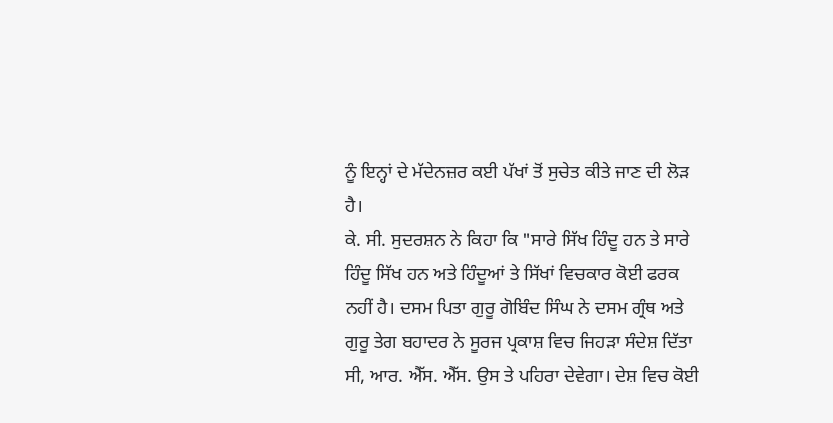ਨੂੰ ਇਨ੍ਹਾਂ ਦੇ ਮੱਦੇਨਜ਼ਰ ਕਈ ਪੱਖਾਂ ਤੋਂ ਸੁਚੇਤ ਕੀਤੇ ਜਾਣ ਦੀ ਲੋੜ ਹੈ।
ਕੇ. ਸੀ. ਸੁਦਰਸ਼ਨ ਨੇ ਕਿਹਾ ਕਿ "ਸਾਰੇ ਸਿੱਖ ਹਿੰਦੂ ਹਨ ਤੇ ਸਾਰੇ ਹਿੰਦੂ ਸਿੱਖ ਹਨ ਅਤੇ ਹਿੰਦੂਆਂ ਤੇ ਸਿੱਖਾਂ ਵਿਚਕਾਰ ਕੋਈ ਫਰਕ ਨਹੀਂ ਹੈ। ਦਸਮ ਪਿਤਾ ਗੁਰੂ ਗੋਬਿੰਦ ਸਿੰਘ ਨੇ ਦਸਮ ਗ੍ਰੰਥ ਅਤੇ ਗੁਰੂ ਤੇਗ ਬਹਾਦਰ ਨੇ ਸੂਰਜ ਪ੍ਰਕਾਸ਼ ਵਿਚ ਜਿਹੜਾ ਸੰਦੇਸ਼ ਦਿੱਤਾ ਸੀ, ਆਰ. ਐੱਸ. ਐੱਸ. ਉਸ ਤੇ ਪਹਿਰਾ ਦੇਵੇਗਾ। ਦੇਸ਼ ਵਿਚ ਕੋਈ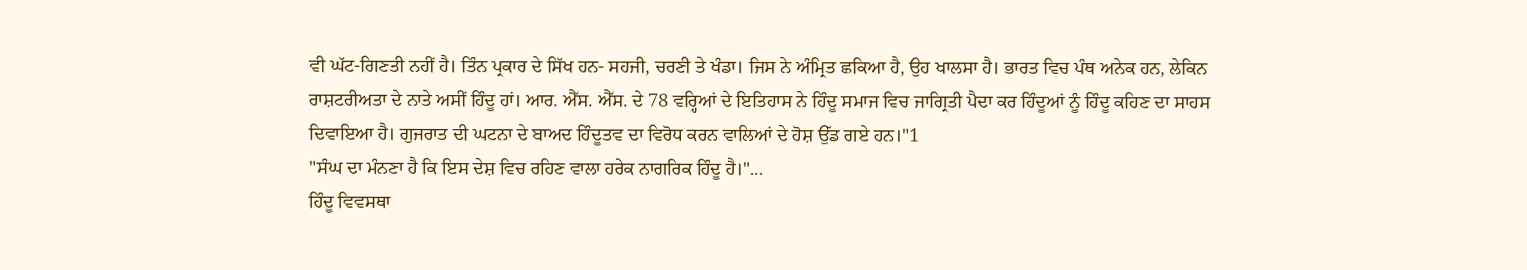ਵੀ ਘੱਟ-ਗਿਣਤੀ ਨਹੀਂ ਹੈ। ਤਿੰਨ ਪ੍ਰਕਾਰ ਦੇ ਸਿੱਖ ਹਨ- ਸਹਜੀ, ਚਰਣੀ ਤੇ ਖੰਡਾ। ਜਿਸ ਨੇ ਅੰਮ੍ਰਿਤ ਛਕਿਆ ਹੈ, ਉਹ ਖਾਲਸਾ ਹੈ। ਭਾਰਤ ਵਿਚ ਪੰਥ ਅਨੇਕ ਹਨ, ਲੇਕਿਨ ਰਾਸ਼ਟਰੀਅਤਾ ਦੇ ਨਾਤੇ ਅਸੀਂ ਹਿੰਦੂ ਹਾਂ। ਆਰ. ਐੱਸ. ਐੱਸ. ਦੇ 78 ਵਰ੍ਹਿਆਂ ਦੇ ਇਤਿਹਾਸ ਨੇ ਹਿੰਦੂ ਸਮਾਜ ਵਿਚ ਜਾਗ੍ਰਿਤੀ ਪੈਦਾ ਕਰ ਹਿੰਦੂਆਂ ਨੂੰ ਹਿੰਦੂ ਕਹਿਣ ਦਾ ਸਾਹਸ ਦਿਵਾਇਆ ਹੈ। ਗੁਜਰਾਤ ਦੀ ਘਟਨਾ ਦੇ ਬਾਅਦ ਹਿੰਦੂਤਵ ਦਾ ਵਿਰੋਧ ਕਰਨ ਵਾਲਿਆਂ ਦੇ ਹੋਸ਼ ਉੱਡ ਗਏ ਹਨ।"1
"ਸੰਘ ਦਾ ਮੰਨਣਾ ਹੈ ਕਿ ਇਸ ਦੇਸ਼ ਵਿਚ ਰਹਿਣ ਵਾਲਾ ਹਰੇਕ ਨਾਗਰਿਕ ਹਿੰਦੂ ਹੈ।"...
ਹਿੰਦੂ ਵਿਵਸਥਾ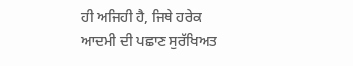ਹੀ ਅਜਿਹੀ ਹੈ, ਜਿਥੇ ਹਰੇਕ ਆਦਮੀ ਦੀ ਪਛਾਣ ਸੁਰੱਖਿਅਤ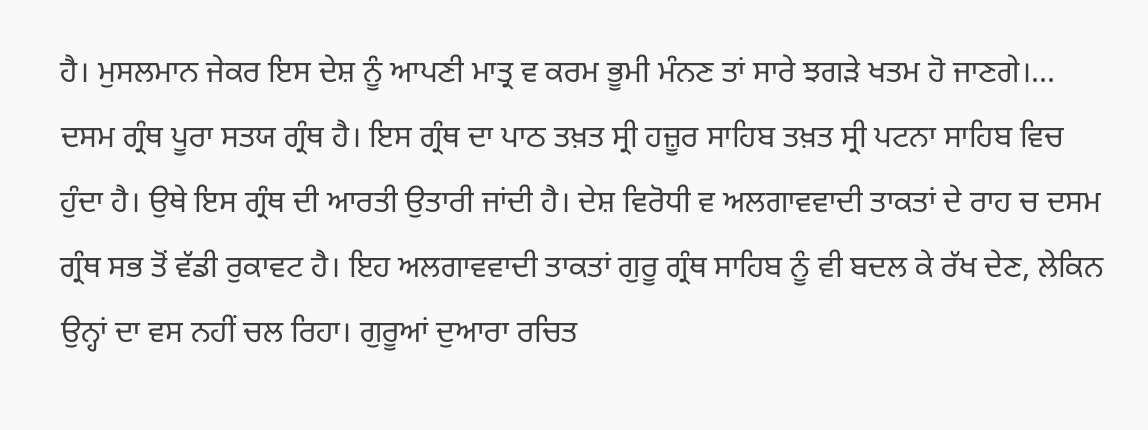ਹੈ। ਮੁਸਲਮਾਨ ਜੇਕਰ ਇਸ ਦੇਸ਼ ਨੂੰ ਆਪਣੀ ਮਾਤ੍ਰ ਵ ਕਰਮ ਭੂਮੀ ਮੰਨਣ ਤਾਂ ਸਾਰੇ ਝਗੜੇ ਖਤਮ ਹੋ ਜਾਣਗੇ।... ਦਸਮ ਗ੍ਰੰਥ ਪੂਰਾ ਸਤਯ ਗ੍ਰੰਥ ਹੈ। ਇਸ ਗ੍ਰੰਥ ਦਾ ਪਾਠ ਤਖ਼ਤ ਸ੍ਰੀ ਹਜ਼ੂਰ ਸਾਹਿਬ ਤਖ਼ਤ ਸ੍ਰੀ ਪਟਨਾ ਸਾਹਿਬ ਵਿਚ ਹੁੰਦਾ ਹੈ। ਉਥੇ ਇਸ ਗ੍ਰੰਥ ਦੀ ਆਰਤੀ ਉਤਾਰੀ ਜਾਂਦੀ ਹੈ। ਦੇਸ਼ ਵਿਰੋਧੀ ਵ ਅਲਗਾਵਵਾਦੀ ਤਾਕਤਾਂ ਦੇ ਰਾਹ ਚ ਦਸਮ ਗ੍ਰੰਥ ਸਭ ਤੋਂ ਵੱਡੀ ਰੁਕਾਵਟ ਹੈ। ਇਹ ਅਲਗਾਵਵਾਦੀ ਤਾਕਤਾਂ ਗੁਰੂ ਗ੍ਰੰਥ ਸਾਹਿਬ ਨੂੰ ਵੀ ਬਦਲ ਕੇ ਰੱਖ ਦੇਣ, ਲੇਕਿਨ ਉਨ੍ਹਾਂ ਦਾ ਵਸ ਨਹੀਂ ਚਲ ਰਿਹਾ। ਗੁਰੂਆਂ ਦੁਆਰਾ ਰਚਿਤ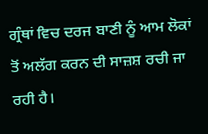ਗ੍ਰੰਥਾਂ ਵਿਚ ਦਰਜ ਬਾਣੀ ਨੂੰ ਆਮ ਲੋਕਾਂ ਤੋਂ ਅਲੱਗ ਕਰਨ ਦੀ ਸਾਜ਼ਸ਼ ਰਚੀ ਜਾ ਰਹੀ ਹੈ।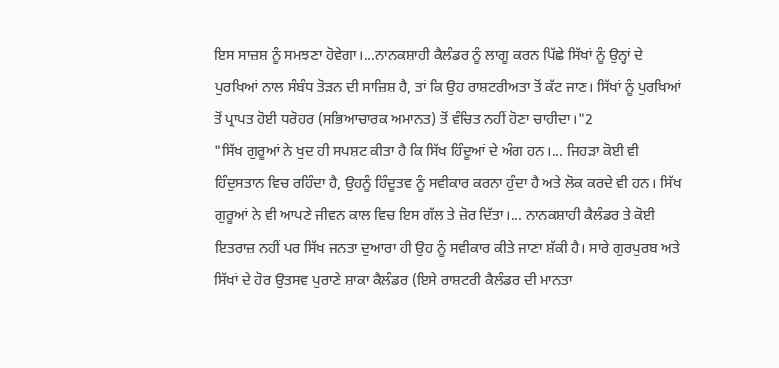ਇਸ ਸਾਜ਼ਸ਼ ਨੂੰ ਸਮਝਣਾ ਹੋਵੇਗਾ।...ਨਾਨਕਸ਼ਾਹੀ ਕੈਲੰਡਰ ਨੂੰ ਲਾਗੂ ਕਰਨ ਪਿੱਛੇ ਸਿੱਖਾਂ ਨੂੰ ਉਨ੍ਹਾਂ ਦੇ ਪੁਰਖਿਆਂ ਨਾਲ ਸੰਬੰਧ ਤੋੜਨ ਦੀ ਸਾਜ਼ਿਸ਼ ਹੈ, ਤਾਂ ਕਿ ਉਹ ਰਾਸ਼ਟਰੀਅਤਾ ਤੋਂ ਕੱਟ ਜਾਣ। ਸਿੱਖਾਂ ਨੂੰ ਪੁਰਖਿਆਂ ਤੋਂ ਪ੍ਰਾਪਤ ਹੋਈ ਧਰੋਹਰ (ਸਭਿਆਚਾਰਕ ਅਮਾਨਤ) ਤੋਂ ਵੰਚਿਤ ਨਹੀਂ ਹੋਣਾ ਚਾਹੀਦਾ।"2
"ਸਿੱਖ ਗੁਰੂਆਂ ਨੇ ਖੁਦ ਹੀ ਸਪਸ਼ਟ ਕੀਤਾ ਹੈ ਕਿ ਸਿੱਖ ਹਿੰਦੂਆਂ ਦੇ ਅੰਗ ਹਨ।... ਜਿਹੜਾ ਕੋਈ ਵੀ ਹਿੰਦੁਸਤਾਨ ਵਿਚ ਰਹਿੰਦਾ ਹੈ, ਉਹਨੂੰ ਹਿੰਦੂਤਵ ਨੂੰ ਸਵੀਕਾਰ ਕਰਨਾ ਹੁੰਦਾ ਹੈ ਅਤੇ ਲੋਕ ਕਰਦੇ ਵੀ ਹਨ। ਸਿੱਖ ਗੁਰੂਆਂ ਨੇ ਵੀ ਆਪਣੇ ਜੀਵਨ ਕਾਲ ਵਿਚ ਇਸ ਗੱਲ ਤੇ ਜ਼ੋਰ ਦਿੱਤਾ।... ਨਾਨਕਸ਼ਾਹੀ ਕੈਲੰਡਰ ਤੇ ਕੋਈ ਇਤਰਾਜ਼ ਨਹੀਂ ਪਰ ਸਿੱਖ ਜਨਤਾ ਦੁਆਰਾ ਹੀ ਉਹ ਨੂੰ ਸਵੀਕਾਰ ਕੀਤੇ ਜਾਣਾ ਸ਼ੱਕੀ ਹੈ। ਸਾਰੇ ਗੁਰਪੁਰਬ ਅਤੇ ਸਿੱਖਾਂ ਦੇ ਹੋਰ ਉਤਸਵ ਪੁਰਾਣੇ ਸ਼ਾਕਾ ਕੈਲੰਡਰ (ਇਸੇ ਰਾਸ਼ਟਰੀ ਕੈਲੰਡਰ ਦੀ ਮਾਨਤਾ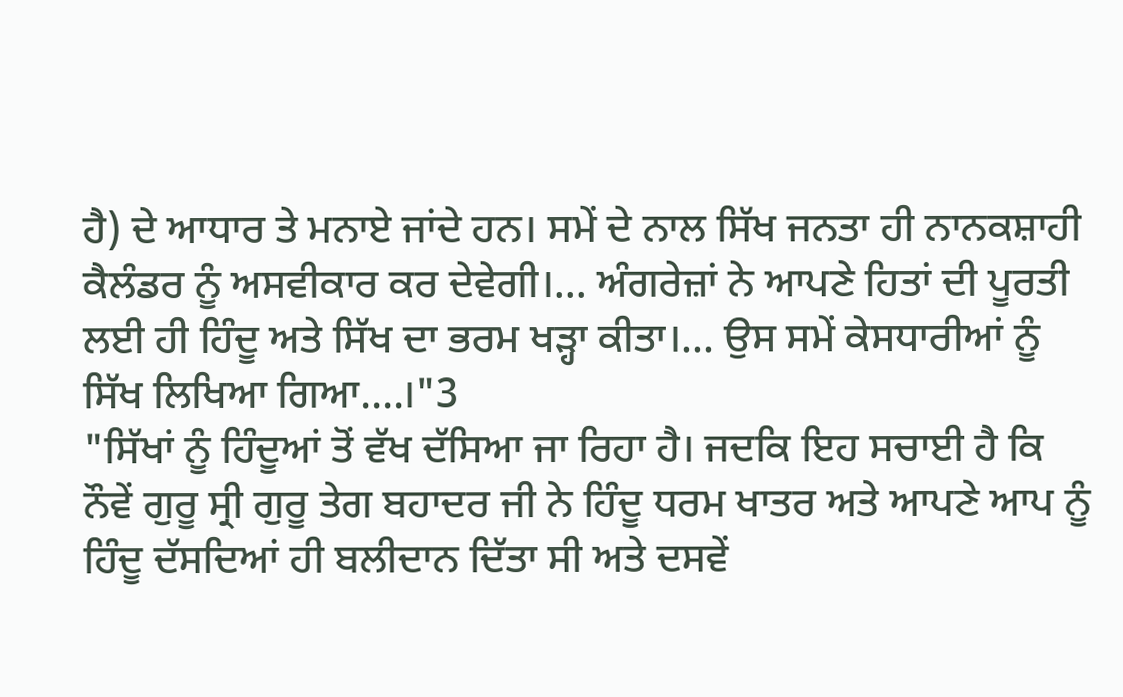ਹੈ) ਦੇ ਆਧਾਰ ਤੇ ਮਨਾਏ ਜਾਂਦੇ ਹਨ। ਸਮੇਂ ਦੇ ਨਾਲ ਸਿੱਖ ਜਨਤਾ ਹੀ ਨਾਨਕਸ਼ਾਹੀ ਕੈਲੰਡਰ ਨੂੰ ਅਸਵੀਕਾਰ ਕਰ ਦੇਵੇਗੀ।... ਅੰਗਰੇਜ਼ਾਂ ਨੇ ਆਪਣੇ ਹਿਤਾਂ ਦੀ ਪੂਰਤੀ ਲਈ ਹੀ ਹਿੰਦੂ ਅਤੇ ਸਿੱਖ ਦਾ ਭਰਮ ਖੜ੍ਹਾ ਕੀਤਾ।... ਉਸ ਸਮੇਂ ਕੇਸਧਾਰੀਆਂ ਨੂੰ ਸਿੱਖ ਲਿਖਿਆ ਗਿਆ....।"3
"ਸਿੱਖਾਂ ਨੂੰ ਹਿੰਦੂਆਂ ਤੋਂ ਵੱਖ ਦੱਸਿਆ ਜਾ ਰਿਹਾ ਹੈ। ਜਦਕਿ ਇਹ ਸਚਾਈ ਹੈ ਕਿ ਨੌਵੇਂ ਗੁਰੂ ਸ੍ਰੀ ਗੁਰੂ ਤੇਗ ਬਹਾਦਰ ਜੀ ਨੇ ਹਿੰਦੂ ਧਰਮ ਖਾਤਰ ਅਤੇ ਆਪਣੇ ਆਪ ਨੂੰ ਹਿੰਦੂ ਦੱਸਦਿਆਂ ਹੀ ਬਲੀਦਾਨ ਦਿੱਤਾ ਸੀ ਅਤੇ ਦਸਵੇਂ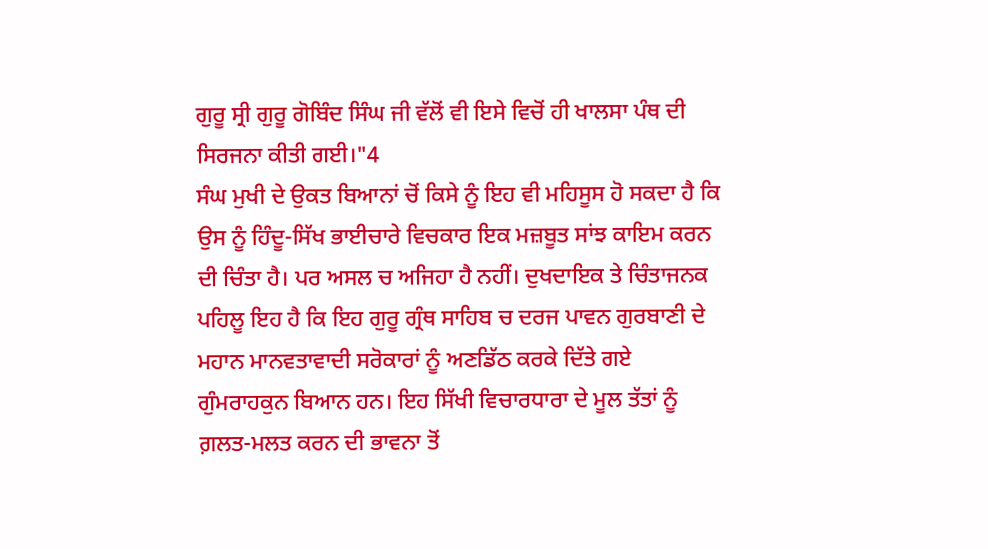ਗੁਰੂ ਸ੍ਰੀ ਗੁਰੂ ਗੋਬਿੰਦ ਸਿੰਘ ਜੀ ਵੱਲੋਂ ਵੀ ਇਸੇ ਵਿਚੋਂ ਹੀ ਖਾਲਸਾ ਪੰਥ ਦੀ ਸਿਰਜਨਾ ਕੀਤੀ ਗਈ।"4
ਸੰਘ ਮੁਖੀ ਦੇ ਉਕਤ ਬਿਆਨਾਂ ਚੋਂ ਕਿਸੇ ਨੂੰ ਇਹ ਵੀ ਮਹਿਸੂਸ ਹੋ ਸਕਦਾ ਹੈ ਕਿ ਉਸ ਨੂੰ ਹਿੰਦੂ-ਸਿੱਖ ਭਾਈਚਾਰੇ ਵਿਚਕਾਰ ਇਕ ਮਜ਼ਬੂਤ ਸਾਂਝ ਕਾਇਮ ਕਰਨ ਦੀ ਚਿੰਤਾ ਹੈ। ਪਰ ਅਸਲ ਚ ਅਜਿਹਾ ਹੈ ਨਹੀਂ। ਦੁਖਦਾਇਕ ਤੇ ਚਿੰਤਾਜਨਕ ਪਹਿਲੂ ਇਹ ਹੈ ਕਿ ਇਹ ਗੁਰੂ ਗ੍ਰੰਥ ਸਾਹਿਬ ਚ ਦਰਜ ਪਾਵਨ ਗੁਰਬਾਣੀ ਦੇ ਮਹਾਨ ਮਾਨਵਤਾਵਾਦੀ ਸਰੋਕਾਰਾਂ ਨੂੰ ਅਣਡਿੱਠ ਕਰਕੇ ਦਿੱਤੇ ਗਏ ਗੁੰਮਰਾਹਕੁਨ ਬਿਆਨ ਹਨ। ਇਹ ਸਿੱਖੀ ਵਿਚਾਰਧਾਰਾ ਦੇ ਮੂਲ ਤੱਤਾਂ ਨੂੰ ਗ਼ਲਤ-ਮਲਤ ਕਰਨ ਦੀ ਭਾਵਨਾ ਤੋਂ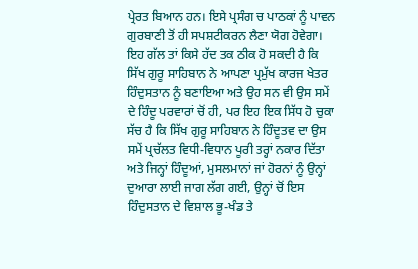ਪ੍ਰੇਰਤ ਬਿਆਨ ਹਨ। ਇਸੇ ਪ੍ਰਸੰਗ ਚ ਪਾਠਕਾਂ ਨੂੰ ਪਾਵਨ ਗੁਰਬਾਣੀ ਤੋਂ ਹੀ ਸਪਸ਼ਟੀਕਰਨ ਲੈਣਾ ਯੋਗ ਹੋਵੇਗਾ।
ਇਹ ਗੱਲ ਤਾਂ ਕਿਸੇ ਹੱਦ ਤਕ ਠੀਕ ਹੋ ਸਕਦੀ ਹੈ ਕਿ ਸਿੱਖ ਗੁਰੂ ਸਾਹਿਬਾਨ ਨੇ ਆਪਣਾ ਪ੍ਰਮੁੱਖ ਕਾਰਜ ਖੇਤਰ ਹਿੰਦੁਸਤਾਨ ਨੂੰ ਬਣਾਇਆ ਅਤੇ ਉਹ ਸਨ ਵੀ ਉਸ ਸਮੇਂ ਦੇ ਹਿੰਦੂ ਪਰਵਾਰਾਂ ਚੋਂ ਹੀ, ਪਰ ਇਹ ਇਕ ਸਿੱਧ ਹੋ ਚੁਕਾ ਸੱਚ ਹੈ ਕਿ ਸਿੱਖ ਗੁਰੂ ਸਾਹਿਬਾਨ ਨੇ ਹਿੰਦੂਤਵ ਦਾ ਉਸ ਸਮੇਂ ਪ੍ਰਚੱਲਤ ਵਿਧੀ-ਵਿਧਾਨ ਪੂਰੀ ਤਰ੍ਹਾਂ ਨਕਾਰ ਦਿੱਤਾ ਅਤੇ ਜਿਨ੍ਹਾਂ ਹਿੰਦੂਆਂ, ਮੁਸਲਮਾਨਾਂ ਜਾਂ ਹੋਰਨਾਂ ਨੂੰ ਉਨ੍ਹਾਂ ਦੁਆਰਾ ਲਾਈ ਜਾਗ ਲੱਗ ਗਈ, ਉਨ੍ਹਾਂ ਚੋਂ ਇਸ ਹਿੰਦੁਸਤਾਨ ਦੇ ਵਿਸ਼ਾਲ ਭੂ-ਖੰਡ ਤੇ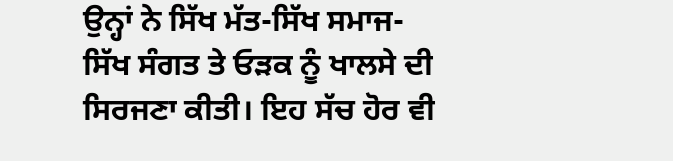ਉਨ੍ਹਾਂ ਨੇ ਸਿੱਖ ਮੱਤ-ਸਿੱਖ ਸਮਾਜ-ਸਿੱਖ ਸੰਗਤ ਤੇ ਓੜਕ ਨੂੰ ਖਾਲਸੇ ਦੀ ਸਿਰਜਣਾ ਕੀਤੀ। ਇਹ ਸੱਚ ਹੋਰ ਵੀ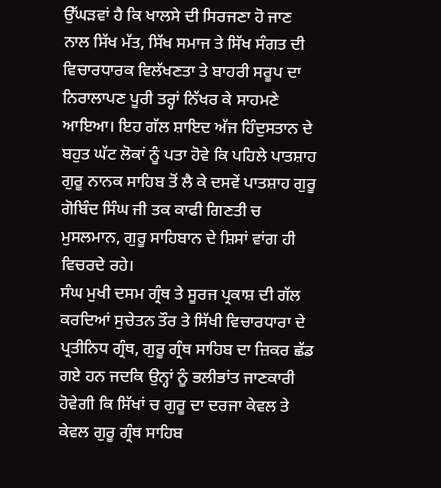ਉੱਘੜਵਾਂ ਹੈ ਕਿ ਖਾਲਸੇ ਦੀ ਸਿਰਜਣਾ ਹੋ ਜਾਣ ਨਾਲ ਸਿੱਖ ਮੱਤ, ਸਿੱਖ ਸਮਾਜ ਤੇ ਸਿੱਖ ਸੰਗਤ ਦੀ ਵਿਚਾਰਧਾਰਕ ਵਿਲੱਖਣਤਾ ਤੇ ਬਾਹਰੀ ਸਰੂਪ ਦਾ ਨਿਰਾਲਾਪਣ ਪੂਰੀ ਤਰ੍ਹਾਂ ਨਿੱਖਰ ਕੇ ਸਾਹਮਣੇ ਆਇਆ। ਇਹ ਗੱਲ ਸ਼ਾਇਦ ਅੱਜ ਹਿੰਦੁਸਤਾਨ ਦੇ ਬਹੁਤ ਘੱਟ ਲੋਕਾਂ ਨੂੰ ਪਤਾ ਹੋਵੇ ਕਿ ਪਹਿਲੇ ਪਾਤਸ਼ਾਹ ਗੁਰੂ ਨਾਨਕ ਸਾਹਿਬ ਤੋਂ ਲੈ ਕੇ ਦਸਵੇਂ ਪਾਤਸ਼ਾਹ ਗੁਰੂ ਗੋਬਿੰਦ ਸਿੰਘ ਜੀ ਤਕ ਕਾਫੀ ਗਿਣਤੀ ਚ ਮੁਸਲਮਾਨ, ਗੁਰੂ ਸਾਹਿਬਾਨ ਦੇ ਸ਼ਿਸਾਂ ਵਾਂਗ ਹੀ ਵਿਚਰਦੇ ਰਹੇ।
ਸੰਘ ਮੁਖੀ ਦਸਮ ਗ੍ਰੰਥ ਤੇ ਸੂਰਜ ਪ੍ਰਕਾਸ਼ ਦੀ ਗੱਲ ਕਰਦਿਆਂ ਸੁਚੇਤਨ ਤੌਰ ਤੇ ਸਿੱਖੀ ਵਿਚਾਰਧਾਰਾ ਦੇ ਪ੍ਰਤੀਨਿਧ ਗ੍ਰੰਥ, ਗੁਰੂ ਗ੍ਰੰਥ ਸਾਹਿਬ ਦਾ ਜ਼ਿਕਰ ਛੱਡ ਗਏ ਹਨ ਜਦਕਿ ਉਨ੍ਹਾਂ ਨੂੰ ਭਲੀਭਾਂਤ ਜਾਣਕਾਰੀ ਹੋਵੇਗੀ ਕਿ ਸਿੱਖਾਂ ਚ ਗੁਰੂ ਦਾ ਦਰਜਾ ਕੇਵਲ ਤੇ ਕੇਵਲ ਗੁਰੂ ਗ੍ਰੰਥ ਸਾਹਿਬ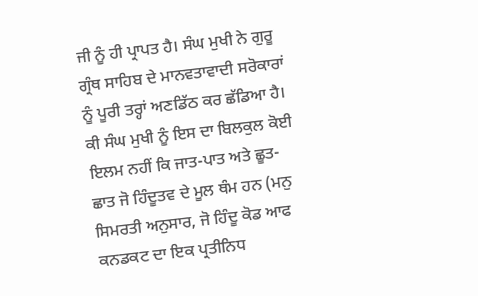ਜੀ ਨੂੰ ਹੀ ਪ੍ਰਾਪਤ ਹੈ। ਸੰਘ ਮੁਖੀ ਨੇ ਗੁਰੂ ਗ੍ਰੰਥ ਸਾਹਿਬ ਦੇ ਮਾਨਵਤਾਵਾਦੀ ਸਰੋਕਾਰਾਂ ਨੂੰ ਪੂਰੀ ਤਰ੍ਹਾਂ ਅਣਡਿੱਠ ਕਰ ਛੱਡਿਆ ਹੈ।
ਕੀ ਸੰਘ ਮੁਖੀ ਨੂੰ ਇਸ ਦਾ ਬਿਲਕੁਲ ਕੋਈ ਇਲਮ ਨਹੀਂ ਕਿ ਜਾਤ-ਪਾਤ ਅਤੇ ਛੂਤ-ਛਾਤ ਜੋ ਹਿੰਦੂਤਵ ਦੇ ਮੂਲ ਥੰਮ ਹਨ (ਮਨੁ ਸਿਮਰਤੀ ਅਨੁਸਾਰ, ਜੋ ਹਿੰਦੂ ਕੋਡ ਆਫ ਕਨਡਕਟ ਦਾ ਇਕ ਪ੍ਰਤੀਨਿਧ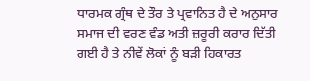ਧਾਰਮਕ ਗ੍ਰੰਥ ਦੇ ਤੌਰ ਤੇ ਪ੍ਰਵਾਨਿਤ ਹੈ ਦੇ ਅਨੁਸਾਰ ਸਮਾਜ ਦੀ ਵਰਣ ਵੰਡ ਅਤੀ ਜ਼ਰੂਰੀ ਕਰਾਰ ਦਿੱਤੀ ਗਈ ਹੈ ਤੇ ਨੀਵੇਂ ਲੋਕਾਂ ਨੂੰ ਬੜੀ ਹਿਕਾਰਤ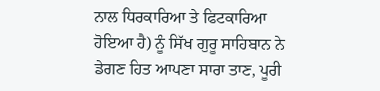ਨਾਲ ਧਿਰਕਾਰਿਆ ਤੇ ਫਿਟਕਾਰਿਆ ਹੋਇਆ ਹੈ) ਨੂੰ ਸਿੱਖ ਗੁਰੂ ਸਾਹਿਬਾਨ ਨੇ ਡੇਗਣ ਹਿਤ ਆਪਣਾ ਸਾਰਾ ਤਾਣ, ਪੂਰੀ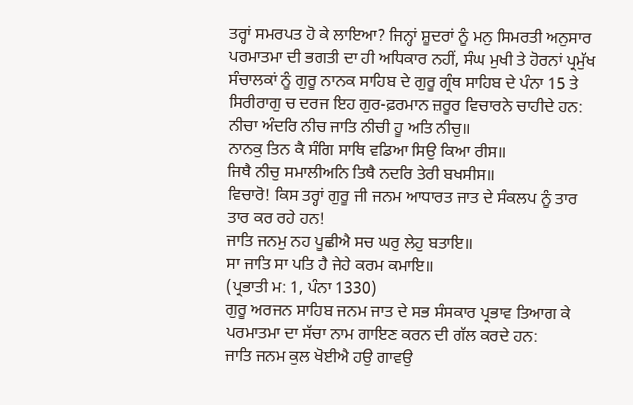ਤਰ੍ਹਾਂ ਸਮਰਪਤ ਹੋ ਕੇ ਲਾਇਆ? ਜਿਨ੍ਹਾਂ ਸ਼ੂਦਰਾਂ ਨੂੰ ਮਨੁ ਸਿਮਰਤੀ ਅਨੁਸਾਰ ਪਰਮਾਤਮਾ ਦੀ ਭਗਤੀ ਦਾ ਹੀ ਅਧਿਕਾਰ ਨਹੀਂ, ਸੰਘ ਮੁਖੀ ਤੇ ਹੋਰਨਾਂ ਪ੍ਰਮੁੱਖ ਸੰਚਾਲਕਾਂ ਨੂੰ ਗੁਰੂ ਨਾਨਕ ਸਾਹਿਬ ਦੇ ਗੁਰੂ ਗ੍ਰੰਥ ਸਾਹਿਬ ਦੇ ਪੰਨਾ 15 ਤੇ ਸਿਰੀਰਾਗੁ ਚ ਦਰਜ ਇਹ ਗੁਰ-ਫ਼ਰਮਾਨ ਜ਼ਰੂਰ ਵਿਚਾਰਨੇ ਚਾਹੀਦੇ ਹਨ:
ਨੀਚਾ ਅੰਦਰਿ ਨੀਚ ਜਾਤਿ ਨੀਚੀ ਹੂ ਅਤਿ ਨੀਚੁ॥
ਨਾਨਕੁ ਤਿਨ ਕੈ ਸੰਗਿ ਸਾਥਿ ਵਡਿਆ ਸਿਉ ਕਿਆ ਰੀਸ॥
ਜਿਥੈ ਨੀਚੁ ਸਮਾਲੀਅਨਿ ਤਿਥੈ ਨਦਰਿ ਤੇਰੀ ਬਖਸੀਸ॥
ਵਿਚਾਰੋ! ਕਿਸ ਤਰ੍ਹਾਂ ਗੁਰੂ ਜੀ ਜਨਮ ਆਧਾਰਤ ਜਾਤ ਦੇ ਸੰਕਲਪ ਨੂੰ ਤਾਰ ਤਾਰ ਕਰ ਰਹੇ ਹਨ!
ਜਾਤਿ ਜਨਮੁ ਨਹ ਪੂਛੀਐ ਸਚ ਘਰੁ ਲੇਹੁ ਬਤਾਇ॥
ਸਾ ਜਾਤਿ ਸਾ ਪਤਿ ਹੈ ਜੇਹੇ ਕਰਮ ਕਮਾਇ॥
(ਪ੍ਰਭਾਤੀ ਮ: 1, ਪੰਨਾ 1330)
ਗੁਰੂ ਅਰਜਨ ਸਾਹਿਬ ਜਨਮ ਜਾਤ ਦੇ ਸਭ ਸੰਸਕਾਰ ਪ੍ਰਭਾਵ ਤਿਆਗ ਕੇ ਪਰਮਾਤਮਾ ਦਾ ਸੱਚਾ ਨਾਮ ਗਾਇਣ ਕਰਨ ਦੀ ਗੱਲ ਕਰਦੇ ਹਨ:
ਜਾਤਿ ਜਨਮ ਕੁਲ ਖੋਈਐ ਹਉ ਗਾਵਉ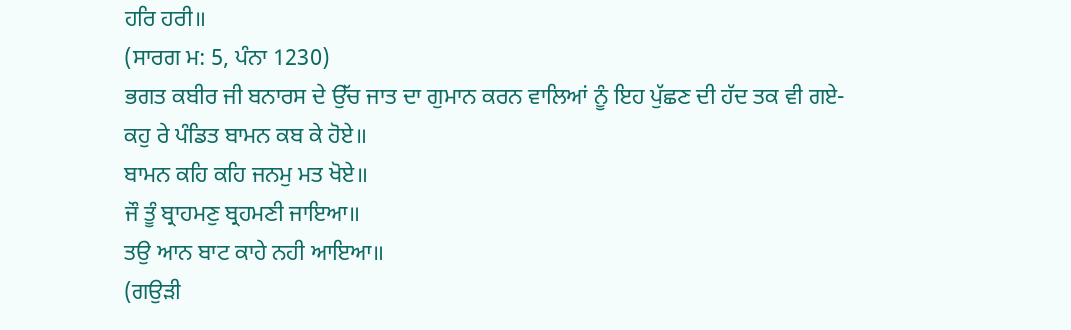ਹਰਿ ਹਰੀ॥
(ਸਾਰਗ ਮ: 5, ਪੰਨਾ 1230)
ਭਗਤ ਕਬੀਰ ਜੀ ਬਨਾਰਸ ਦੇ ਉੱਚ ਜਾਤ ਦਾ ਗੁਮਾਨ ਕਰਨ ਵਾਲਿਆਂ ਨੂੰ ਇਹ ਪੁੱਛਣ ਦੀ ਹੱਦ ਤਕ ਵੀ ਗਏ-
ਕਹੁ ਰੇ ਪੰਡਿਤ ਬਾਮਨ ਕਬ ਕੇ ਹੋਏ॥
ਬਾਮਨ ਕਹਿ ਕਹਿ ਜਨਮੁ ਮਤ ਖੋਏ॥
ਜੌ ਤੂੰ ਬ੍ਰਾਹਮਣੁ ਬ੍ਰਹਮਣੀ ਜਾਇਆ॥
ਤਉ ਆਨ ਬਾਟ ਕਾਹੇ ਨਹੀ ਆਇਆ॥
(ਗਉੜੀ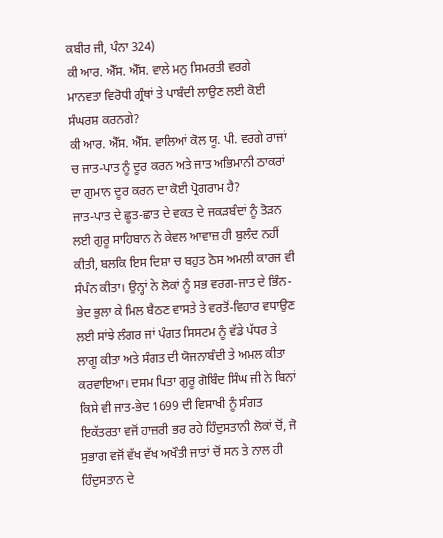ਕਬੀਰ ਜੀ, ਪੰਨਾ 324)
ਕੀ ਆਰ. ਐੱਸ. ਐੱਸ. ਵਾਲੇ ਮਨੁ ਸਿਮਰਤੀ ਵਰਗੇ ਮਾਨਵਤਾ ਵਿਰੋਧੀ ਗ੍ਰੰਥਾਂ ਤੇ ਪਾਬੰਦੀ ਲਾਉਣ ਲਈ ਕੋਈ ਸੰਘਰਸ਼ ਕਰਨਗੇ?
ਕੀ ਆਰ. ਐੱਸ. ਐੱਸ. ਵਾਲਿਆਂ ਕੋਲ ਯੂ. ਪੀ. ਵਰਗੇ ਰਾਜਾਂ ਚ ਜਾਤ-ਪਾਤ ਨੂੰ ਦੂਰ ਕਰਨ ਅਤੇ ਜਾਤ ਅਭਿਮਾਨੀ ਠਾਕਰਾਂ ਦਾ ਗੁਮਾਨ ਦੂਰ ਕਰਨ ਦਾ ਕੋਈ ਪ੍ਰੋਗਰਾਮ ਹੈ?
ਜਾਤ-ਪਾਤ ਦੇ ਛੂਤ-ਛਾਤ ਦੇ ਵਕਤ ਦੇ ਜਕੜਬੰਦਾਂ ਨੂੰ ਤੋੜਨ ਲਈ ਗੁਰੂ ਸਾਹਿਬਾਨ ਨੇ ਕੇਵਲ ਆਵਾਜ਼ ਹੀ ਬੁਲੰਦ ਨਹੀਂ ਕੀਤੀ, ਬਲਕਿ ਇਸ ਦਿਸ਼ਾ ਚ ਬਹੁਤ ਠੋਸ ਅਮਲੀ ਕਾਰਜ ਵੀ ਸੰਪੰਨ ਕੀਤਾ। ਉਨ੍ਹਾਂ ਨੇ ਲੋਕਾਂ ਨੂੰ ਸਭ ਵਰਗ-ਜਾਤ ਦੇ ਭਿੰਨ-ਭੇਦ ਭੁਲਾ ਕੇ ਮਿਲ ਬੈਠਣ ਵਾਸਤੇ ਤੇ ਵਰਤੋਂ-ਵਿਹਾਰ ਵਧਾਉਣ ਲਈ ਸਾਂਝੇ ਲੰਗਰ ਜਾਂ ਪੰਗਤ ਸਿਸਟਮ ਨੂੰ ਵੱਡੇ ਪੱਧਰ ਤੇ ਲਾਗੂ ਕੀਤਾ ਅਤੇ ਸੰਗਤ ਦੀ ਯੋਜਨਾਬੰਦੀ ਤੇ ਅਮਲ ਕੀਤਾ ਕਰਵਾਇਆ। ਦਸਮ ਪਿਤਾ ਗੁਰੂ ਗੋਬਿੰਦ ਸਿੰਘ ਜੀ ਨੇ ਬਿਨਾਂ ਕਿਸੇ ਵੀ ਜਾਤ-ਭੇਦ 1699 ਦੀ ਵਿਸਾਖੀ ਨੂੰ ਸੰਗਤ ਇਕੱਤਰਤਾ ਵਜੋਂ ਹਾਜ਼ਰੀ ਭਰ ਰਹੇ ਹਿੰਦੁਸਤਾਨੀ ਲੋਕਾਂ ਚੋਂ, ਜੋ ਸੁਭਾਗ ਵਜੋਂ ਵੱਖ ਵੱਖ ਅਖੌਤੀ ਜਾਤਾਂ ਚੋਂ ਸਨ ਤੇ ਨਾਲ ਹੀ ਹਿੰਦੁਸਤਾਨ ਦੇ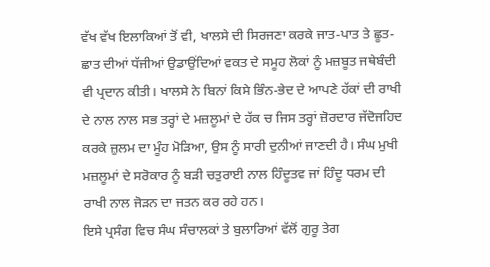ਵੱਖ ਵੱਖ ਇਲਾਕਿਆਂ ਤੋਂ ਵੀ, ਖਾਲਸੇ ਦੀ ਸਿਰਜਣਾ ਕਰਕੇ ਜਾਤ-ਪਾਤ ਤੇ ਛੂਤ-ਛਾਤ ਦੀਆਂ ਧੱਜੀਆਂ ਉਡਾਉਂਦਿਆਂ ਵਕਤ ਦੇ ਸਮੂਹ ਲੋਕਾਂ ਨੂੰ ਮਜ਼ਬੂਤ ਜਥੇਬੰਦੀ ਵੀ ਪ੍ਰਦਾਨ ਕੀਤੀ। ਖਾਲਸੇ ਨੇ ਬਿਨਾਂ ਕਿਸੇ ਭਿੰਨ-ਭੇਦ ਦੇ ਆਪਣੇ ਹੱਕਾਂ ਦੀ ਰਾਖੀ ਦੇ ਨਾਲ ਨਾਲ ਸਭ ਤਰ੍ਹਾਂ ਦੇ ਮਜ਼ਲੂਮਾਂ ਦੇ ਹੱਕ ਚ ਜਿਸ ਤਰ੍ਹਾਂ ਜ਼ੋਰਦਾਰ ਜੱਦੋਜਹਿਦ ਕਰਕੇ ਜ਼ੁਲਮ ਦਾ ਮੂੰਹ ਮੋੜਿਆ, ਉਸ ਨੂੰ ਸਾਰੀ ਦੁਨੀਆਂ ਜਾਣਦੀ ਹੈ। ਸੰਘ ਮੁਖੀ ਮਜ਼ਲੂਮਾਂ ਦੇ ਸਰੋਕਾਰ ਨੂੰ ਬੜੀ ਚਤੁਰਾਈ ਨਾਲ ਹਿੰਦੂਤਵ ਜਾਂ ਹਿੰਦੂ ਧਰਮ ਦੀ ਰਾਖੀ ਨਾਲ ਜੋੜਨ ਦਾ ਜਤਨ ਕਰ ਰਹੇ ਹਨ।
ਇਸੇ ਪ੍ਰਸੰਗ ਵਿਚ ਸੰਘ ਸੰਚਾਲਕਾਂ ਤੇ ਬੁਲਾਰਿਆਂ ਵੱਲੋਂ ਗੁਰੂ ਤੇਗ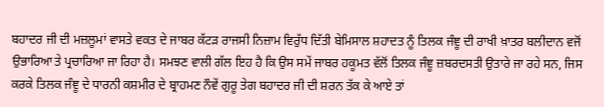ਬਹਾਦਰ ਜੀ ਦੀ ਮਜ਼ਲੂਮਾਂ ਵਾਸਤੇ ਵਕਤ ਦੇ ਜਾਬਰ ਕੱਟੜ ਰਾਜਸੀ ਨਿਜ਼ਾਮ ਵਿਰੁੱਧ ਦਿੱਤੀ ਬੇਮਿਸਾਲ ਸ਼ਹਾਦਤ ਨੂੰ ਤਿਲਕ ਜੰਞੂ ਦੀ ਰਾਖੀ ਖ਼ਾਤਰ ਬਲੀਦਾਨ ਵਜੋਂ ਉਭਾਰਿਆ ਤੇ ਪ੍ਰਚਾਰਿਆ ਜਾ ਰਿਹਾ ਹੈ। ਸਮਝਣ ਵਾਲੀ ਗੱਲ ਇਹ ਹੈ ਕਿ ਉਸ ਸਮੇਂ ਜਾਬਰ ਹਕੂਮਤ ਵੱਲੋਂ ਤਿਲਕ ਜੰਞੂ ਜ਼ਬਰਦਸਤੀ ਉਤਾਰੇ ਜਾ ਰਹੇ ਸਨ, ਜਿਸ ਕਰਕੇ ਤਿਲਕ ਜੰਞੂ ਦੇ ਧਾਰਨੀ ਕਸ਼ਮੀਰ ਦੇ ਬ੍ਰਾਹਮਣ ਨੌਵੇਂ ਗੁਰੂ ਤੇਗ ਬਹਾਦਰ ਜੀ ਦੀ ਸ਼ਰਨ ਤੱਕ ਕੇ ਆਏ ਤਾਂ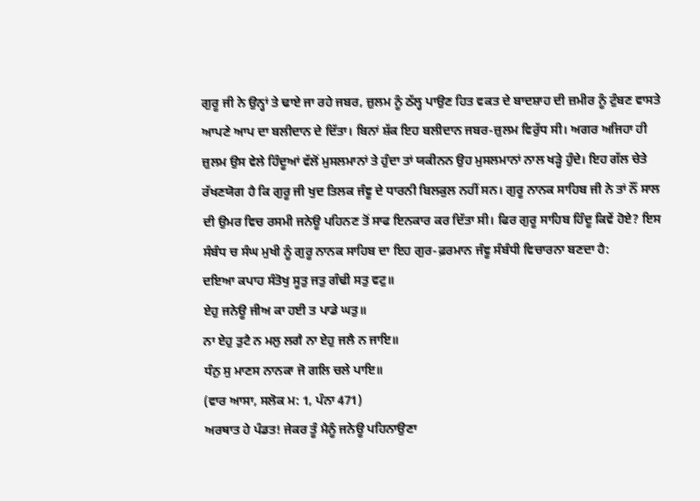ਗੁਰੂ ਜੀ ਨੇ ਉਨ੍ਹਾਂ ਤੇ ਢਾਏ ਜਾ ਰਹੇ ਜਬਰ, ਜ਼ੁਲਮ ਨੂੰ ਠੱਲ੍ਹ ਪਾਉਣ ਹਿਤ ਵਕਤ ਦੇ ਬਾਦਸ਼ਾਹ ਦੀ ਜ਼ਮੀਰ ਨੂੰ ਟੁੰਬਣ ਵਾਸਤੇ ਆਪਣੇ ਆਪ ਦਾ ਬਲੀਦਾਨ ਦੇ ਦਿੱਤਾ। ਬਿਨਾਂ ਸ਼ੱਕ ਇਹ ਬਲੀਦਾਨ ਜਬਰ-ਜ਼ੁਲਮ ਵਿਰੁੱਧ ਸੀ। ਅਗਰ ਅਜਿਹਾ ਹੀ ਜ਼ੁਲਮ ਉਸ ਵੇਲੇ ਹਿੰਦੂਆਂ ਵੱਲੋਂ ਮੁਸਲਮਾਨਾਂ ਤੇ ਹੁੰਦਾ ਤਾਂ ਯਕੀਨਨ ਉਹ ਮੁਸਲਮਾਨਾਂ ਨਾਲ ਖੜ੍ਹੇ ਹੁੰਦੇ। ਇਹ ਗੱਲ ਚੇਤੇ ਰੱਖਣਯੋਗ ਹੈ ਕਿ ਗੁਰੂ ਜੀ ਖੁਦ ਤਿਲਕ ਜੰਞੂ ਦੇ ਧਾਰਨੀ ਬਿਲਕੁਲ ਨਹੀਂ ਸਨ। ਗੁਰੂ ਨਾਨਕ ਸਾਹਿਬ ਜੀ ਨੇ ਤਾਂ ਨੌਂ ਸਾਲ ਦੀ ਉਮਰ ਵਿਚ ਰਸਮੀ ਜਨੇਊ ਪਹਿਨਣ ਤੋਂ ਸਾਫ ਇਨਕਾਰ ਕਰ ਦਿੱਤਾ ਸੀ। ਫਿਰ ਗੁਰੂ ਸਾਹਿਬ ਹਿੰਦੂ ਕਿਵੇਂ ਹੋਏ? ਇਸ ਸੰਬੰਧ ਚ ਸੰਘ ਮੁਖੀ ਨੂੰ ਗੁਰੂ ਨਾਨਕ ਸਾਹਿਬ ਦਾ ਇਹ ਗੁਰ-ਫ਼ਰਮਾਨ ਜੰਞੂ ਸੰਬੰਧੀ ਵਿਚਾਰਨਾ ਬਣਦਾ ਹੈ:
ਦਇਆ ਕਪਾਹ ਸੰਤੋਖੁ ਸੂਤੁ ਜਤੁ ਗੰਢੀ ਸਤੁ ਵਟੁ॥
ਏਹੁ ਜਨੇਊ ਜੀਅ ਕਾ ਹਈ ਤ ਪਾਡੇ ਘਤੁ॥
ਨਾ ਏਹੁ ਤੁਟੈ ਨ ਮਲੁ ਲਗੈ ਨਾ ਏਹੁ ਜਲੈ ਨ ਜਾਇ॥
ਧੰਨੁ ਸੁ ਮਾਣਸ ਨਾਨਕਾ ਜੋ ਗਲਿ ਚਲੇ ਪਾਇ॥
(ਵਾਰ ਆਸਾ, ਸਲੋਕ ਮ: 1, ਪੰਨਾ 471)
ਅਰਥਾਤ ਹੇ ਪੰਡਤ! ਜੇਕਰ ਤੂੰ ਮੈਨੂੰ ਜਨੇਊ ਪਹਿਨਾਉਣਾ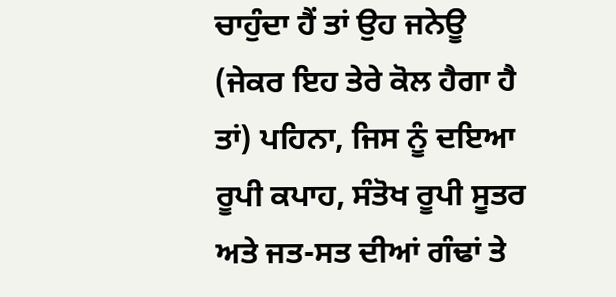ਚਾਹੁੰਦਾ ਹੈਂ ਤਾਂ ਉਹ ਜਨੇਊ (ਜੇਕਰ ਇਹ ਤੇਰੇ ਕੋਲ ਹੈਗਾ ਹੈ ਤਾਂ) ਪਹਿਨਾ, ਜਿਸ ਨੂੰ ਦਇਆ ਰੂਪੀ ਕਪਾਹ, ਸੰਤੋਖ ਰੂਪੀ ਸੂਤਰ ਅਤੇ ਜਤ-ਸਤ ਦੀਆਂ ਗੰਢਾਂ ਤੇ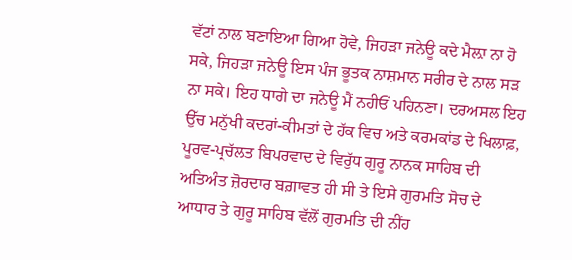ਵੱਟਾਂ ਨਾਲ ਬਣਾਇਆ ਗਿਆ ਹੋਵੇ, ਜਿਹੜਾ ਜਨੇਊ ਕਦੇ ਮੈਲ਼ਾ ਨਾ ਹੋ ਸਕੇ, ਜਿਹੜਾ ਜਨੇਊ ਇਸ ਪੰਜ ਭੂਤਕ ਨਾਸ਼ਮਾਨ ਸਰੀਰ ਦੇ ਨਾਲ ਸੜ ਨਾ ਸਕੇ। ਇਹ ਧਾਗੇ ਦਾ ਜਨੇਊ ਮੈਂ ਨਹੀਓਂ ਪਹਿਨਣਾ। ਦਰਅਸਲ ਇਹ ਉੱਚ ਮਨੁੱਖੀ ਕਦਰਾਂ-ਕੀਮਤਾਂ ਦੇ ਹੱਕ ਵਿਚ ਅਤੇ ਕਰਮਕਾਂਡ ਦੇ ਖਿਲਾਫ਼, ਪੂਰਵ-ਪ੍ਰਚੱਲਤ ਬਿਪਰਵਾਦ ਦੇ ਵਿਰੁੱਧ ਗੁਰੂ ਨਾਨਕ ਸਾਹਿਬ ਦੀ ਅਤਿਅੰਤ ਜ਼ੋਰਦਾਰ ਬਗ਼ਾਵਤ ਹੀ ਸੀ ਤੇ ਇਸੇ ਗੁਰਮਤਿ ਸੋਚ ਦੇ ਆਧਾਰ ਤੇ ਗੁਰੂ ਸਾਹਿਬ ਵੱਲੋਂ ਗੁਰਮਤਿ ਦੀ ਨੀਂਹ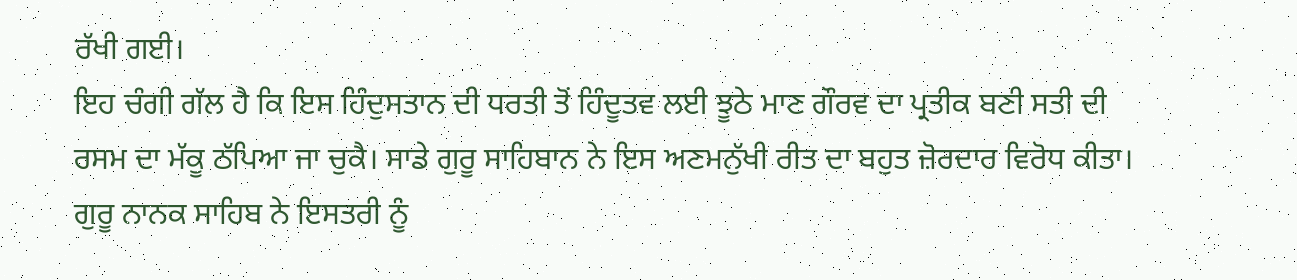ਰੱਖੀ ਗਈ।
ਇਹ ਚੰਗੀ ਗੱਲ ਹੈ ਕਿ ਇਸ ਹਿੰਦੁਸਤਾਨ ਦੀ ਧਰਤੀ ਤੋਂ ਹਿੰਦੂਤਵ ਲਈ ਝੂਠੇ ਮਾਣ ਗੌਰਵ ਦਾ ਪ੍ਰਤੀਕ ਬਣੀ ਸਤੀ ਦੀ ਰਸਮ ਦਾ ਮੱਕੂ ਠੱਪਿਆ ਜਾ ਚੁਕੈ। ਸਾਡੇ ਗੁਰੂ ਸਾਹਿਬਾਨ ਨੇ ਇਸ ਅਣਮਨੁੱਖੀ ਰੀਤ ਦਾ ਬਹੁਤ ਜ਼ੋਰਦਾਰ ਵਿਰੋਧ ਕੀਤਾ। ਗੁਰੂ ਨਾਨਕ ਸਾਹਿਬ ਨੇ ਇਸਤਰੀ ਨੂੰ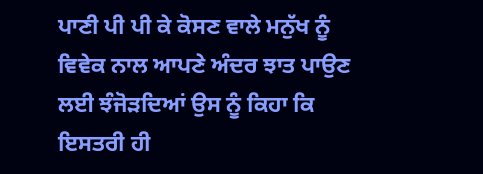ਪਾਣੀ ਪੀ ਪੀ ਕੇ ਕੋਸਣ ਵਾਲੇ ਮਨੁੱਖ ਨੂੰ ਵਿਵੇਕ ਨਾਲ ਆਪਣੇ ਅੰਦਰ ਝਾਤ ਪਾਉਣ ਲਈ ਝੰਜੋੜਦਿਆਂ ਉਸ ਨੂੰ ਕਿਹਾ ਕਿ ਇਸਤਰੀ ਹੀ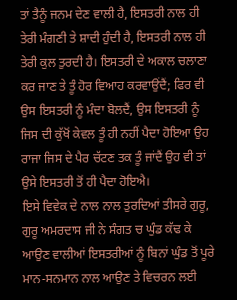ਤਾਂ ਤੈਨੂੰ ਜਨਮ ਦੇਣ ਵਾਲੀ ਹੈ, ਇਸਤਰੀ ਨਾਲ ਹੀ ਤੇਰੀ ਮੰਗਣੀ ਤੇ ਸ਼ਾਦੀ ਹੁੰਦੀ ਹੈ, ਇਸਤਰੀ ਨਾਲ ਹੀ ਤੇਰੀ ਕੁਲ ਤੁਰਦੀ ਹੈ। ਇਸਤਰੀ ਦੇ ਅਕਾਲ ਚਲਾਣਾ ਕਰ ਜਾਣ ਤੇ ਤੂੰ ਹੋਰ ਵਿਆਹ ਕਰਵਾਉਂਦੈਂ; ਫਿਰ ਵੀ ਉਸ ਇਸਤਰੀ ਨੂੰ ਮੰਦਾ ਬੋਲਦੈਂ, ਉਸ ਇਸਤਰੀ ਨੂੰ ਜਿਸ ਦੀ ਕੁੱਖੋਂ ਕੇਵਲ ਤੂੰ ਹੀ ਨਹੀਂ ਪੈਦਾ ਹੋਇਆ ਉਹ ਰਾਜਾ ਜਿਸ ਦੇ ਪੈਰ ਚੱਟਣ ਤਕ ਤੂੰ ਜਾਂਦੈਂ ਉਹ ਵੀ ਤਾਂ ਉਸੇ ਇਸਤਰੀ ਤੋਂ ਹੀ ਪੈਦਾ ਹੋਇਐ।
ਇਸੇ ਵਿਵੇਕ ਦੇ ਨਾਲ ਨਾਲ ਤੁਰਦਿਆਂ ਤੀਸਰੇ ਗੁਰੂ, ਗੁਰੂ ਅਮਰਦਾਸ ਜੀ ਨੇ ਸੰਗਤ ਚ ਘੁੰਡ ਕੱਢ ਕੇ ਆਉਣ ਵਾਲੀਆਂ ਇਸਤਰੀਆਂ ਨੂੰ ਬਿਨਾਂ ਘੁੰਡ ਤੋਂ ਪੂਰੇ ਮਾਨ-ਸਨਮਾਨ ਨਾਲ ਆਉਣ ਤੇ ਵਿਚਰਨ ਲਈ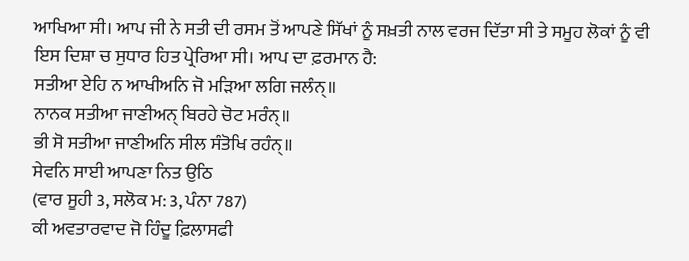ਆਖਿਆ ਸੀ। ਆਪ ਜੀ ਨੇ ਸਤੀ ਦੀ ਰਸਮ ਤੋਂ ਆਪਣੇ ਸਿੱਖਾਂ ਨੂੰ ਸਖ਼ਤੀ ਨਾਲ ਵਰਜ ਦਿੱਤਾ ਸੀ ਤੇ ਸਮੂਹ ਲੋਕਾਂ ਨੂੰ ਵੀ ਇਸ ਦਿਸ਼ਾ ਚ ਸੁਧਾਰ ਹਿਤ ਪ੍ਰੇਰਿਆ ਸੀ। ਆਪ ਦਾ ਫ਼ਰਮਾਨ ਹੈ:
ਸਤੀਆ ਏਹਿ ਨ ਆਖੀਅਨਿ ਜੋ ਮੜਿਆ ਲਗਿ ਜਲੰਨ੍॥
ਨਾਨਕ ਸਤੀਆ ਜਾਣੀਅਨ੍ ਬਿਰਹੇ ਚੋਟ ਮਰੰਨ੍॥
ਭੀ ਸੋ ਸਤੀਆ ਜਾਣੀਅਨਿ ਸੀਲ ਸੰਤੋਖਿ ਰਹੰਨ੍॥
ਸੇਵਨਿ ਸਾਈ ਆਪਣਾ ਨਿਤ ਉਠਿ
(ਵਾਰ ਸੂਹੀ 3, ਸਲੋਕ ਮ: 3, ਪੰਨਾ 787)
ਕੀ ਅਵਤਾਰਵਾਦ ਜੋ ਹਿੰਦੂ ਫ਼ਿਲਾਸਫੀ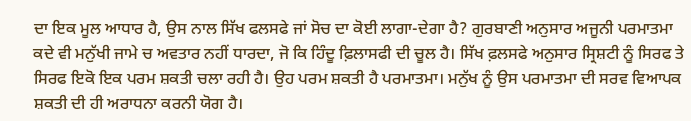ਦਾ ਇਕ ਮੂਲ ਆਧਾਰ ਹੈ, ਉਸ ਨਾਲ ਸਿੱਖ ਫਲਸਫੇ ਜਾਂ ਸੋਚ ਦਾ ਕੋਈ ਲਾਗਾ-ਦੇਗਾ ਹੈ? ਗੁਰਬਾਣੀ ਅਨੁਸਾਰ ਅਜੂਨੀ ਪਰਮਾਤਮਾ ਕਦੇ ਵੀ ਮਨੁੱਖੀ ਜਾਮੇ ਚ ਅਵਤਾਰ ਨਹੀਂ ਧਾਰਦਾ, ਜੋ ਕਿ ਹਿੰਦੂ ਫ਼ਿਲਾਸਫੀ ਦੀ ਚੂਲ ਹੈ। ਸਿੱਖ ਫ਼ਲਸਫੇ ਅਨੁਸਾਰ ਸ੍ਰਿਸ਼ਟੀ ਨੂੰ ਸਿਰਫ ਤੇ ਸਿਰਫ ਇਕੋ ਇਕ ਪਰਮ ਸ਼ਕਤੀ ਚਲਾ ਰਹੀ ਹੈ। ਉਹ ਪਰਮ ਸ਼ਕਤੀ ਹੈ ਪਰਮਾਤਮਾ। ਮਨੁੱਖ ਨੂੰ ਉਸ ਪਰਮਾਤਮਾ ਦੀ ਸਰਵ ਵਿਆਪਕ ਸ਼ਕਤੀ ਦੀ ਹੀ ਅਰਾਧਨਾ ਕਰਨੀ ਯੋਗ ਹੈ।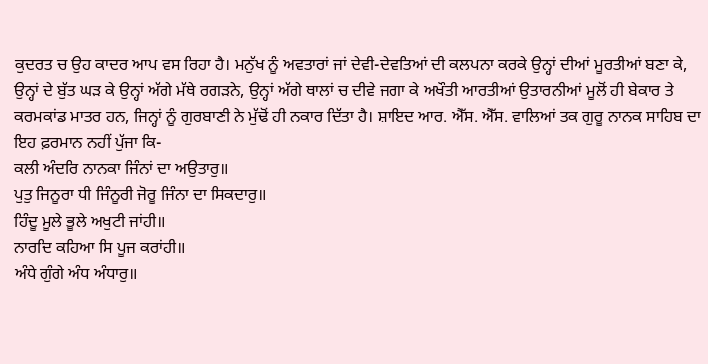ਕੁਦਰਤ ਚ ਉਹ ਕਾਦਰ ਆਪ ਵਸ ਰਿਹਾ ਹੈ। ਮਨੁੱਖ ਨੂੰ ਅਵਤਾਰਾਂ ਜਾਂ ਦੇਵੀ-ਦੇਵਤਿਆਂ ਦੀ ਕਲਪਨਾ ਕਰਕੇ ਉਨ੍ਹਾਂ ਦੀਆਂ ਮੂਰਤੀਆਂ ਬਣਾ ਕੇ, ਉਨ੍ਹਾਂ ਦੇ ਬੁੱਤ ਘੜ ਕੇ ਉਨ੍ਹਾਂ ਅੱਗੇ ਮੱਥੇ ਰਗੜਨੇ, ਉਨ੍ਹਾਂ ਅੱਗੇ ਥਾਲਾਂ ਚ ਦੀਵੇ ਜਗਾ ਕੇ ਅਖੌਤੀ ਆਰਤੀਆਂ ਉਤਾਰਨੀਆਂ ਮੂਲੋਂ ਹੀ ਬੇਕਾਰ ਤੇ ਕਰਮਕਾਂਡ ਮਾਤਰ ਹਨ, ਜਿਨ੍ਹਾਂ ਨੂੰ ਗੁਰਬਾਣੀ ਨੇ ਮੁੱਢੋਂ ਹੀ ਨਕਾਰ ਦਿੱਤਾ ਹੈ। ਸ਼ਾਇਦ ਆਰ. ਐੱਸ. ਐੱਸ. ਵਾਲਿਆਂ ਤਕ ਗੁਰੂ ਨਾਨਕ ਸਾਹਿਬ ਦਾ ਇਹ ਫ਼ਰਮਾਨ ਨਹੀਂ ਪੁੱਜਾ ਕਿ-
ਕਲੀ ਅੰਦਰਿ ਨਾਨਕਾ ਜਿੰਨਾਂ ਦਾ ਅਉਤਾਰੁ॥
ਪੁਤੁ ਜਿਨੂਰਾ ਧੀ ਜਿੰਨੂਰੀ ਜੋਰੂ ਜਿੰਨਾ ਦਾ ਸਿਕਦਾਰੁ॥
ਹਿੰਦੂ ਮੂਲੇ ਭੂਲੇ ਅਖੁਟੀ ਜਾਂਹੀ॥
ਨਾਰਦਿ ਕਹਿਆ ਸਿ ਪੂਜ ਕਰਾਂਹੀ॥
ਅੰਧੇ ਗੁੰਗੇ ਅੰਧ ਅੰਧਾਰੁ॥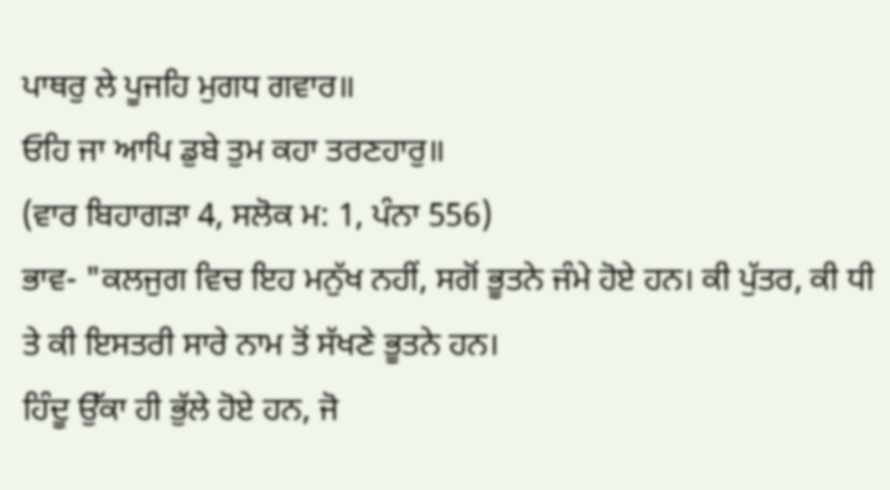ਪਾਥਰੁ ਲੇ ਪੂਜਹਿ ਮੁਗਧ ਗਵਾਰ॥
ਓਹਿ ਜਾ ਆਪਿ ਡੁਬੇ ਤੁਮ ਕਹਾ ਤਰਣਹਾਰੁ॥
(ਵਾਰ ਬਿਹਾਗੜਾ 4, ਸਲੋਕ ਮ: 1, ਪੰਨਾ 556)
ਭਾਵ- "ਕਲਜੁਗ ਵਿਚ ਇਹ ਮਨੁੱਖ ਨਹੀਂ, ਸਗੋਂ ਭੂਤਨੇ ਜੰਮੇ ਹੋਏ ਹਨ। ਕੀ ਪੁੱਤਰ, ਕੀ ਧੀ ਤੇ ਕੀ ਇਸਤਰੀ ਸਾਰੇ ਨਾਮ ਤੋਂ ਸੱਖਣੇ ਭੂਤਨੇ ਹਨ।
ਹਿੰਦੂ ਉੱਕਾ ਹੀ ਭੁੱਲੇ ਹੋਏ ਹਨ, ਜੋ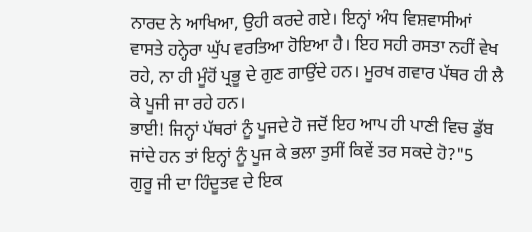ਨਾਰਦ ਨੇ ਆਖਿਆ, ਉਹੀ ਕਰਦੇ ਗਏ। ਇਨ੍ਹਾਂ ਅੰਧ ਵਿਸ਼ਵਾਸੀਆਂ ਵਾਸਤੇ ਹਨ੍ਹੇਰਾ ਘੁੱਪ ਵਰਤਿਆ ਹੋਇਆ ਹੈ। ਇਹ ਸਹੀ ਰਸਤਾ ਨਹੀਂ ਵੇਖ ਰਹੇ, ਨਾ ਹੀ ਮੂੰਹੋਂ ਪ੍ਰਭੂ ਦੇ ਗੁਣ ਗਾਉਂਦੇ ਹਨ। ਮੂਰਖ ਗਵਾਰ ਪੱਥਰ ਹੀ ਲੈ ਕੇ ਪੂਜੀ ਜਾ ਰਹੇ ਹਨ।
ਭਾਈ! ਜਿਨ੍ਹਾਂ ਪੱਥਰਾਂ ਨੂੰ ਪੂਜਦੇ ਹੋ ਜਦੋਂ ਇਹ ਆਪ ਹੀ ਪਾਣੀ ਵਿਚ ਡੁੱਬ ਜਾਂਦੇ ਹਨ ਤਾਂ ਇਨ੍ਹਾਂ ਨੂੰ ਪੂਜ ਕੇ ਭਲਾ ਤੁਸੀਂ ਕਿਵੇਂ ਤਰ ਸਕਦੇ ਹੋ?"5
ਗੁਰੂ ਜੀ ਦਾ ਹਿੰਦੂਤਵ ਦੇ ਇਕ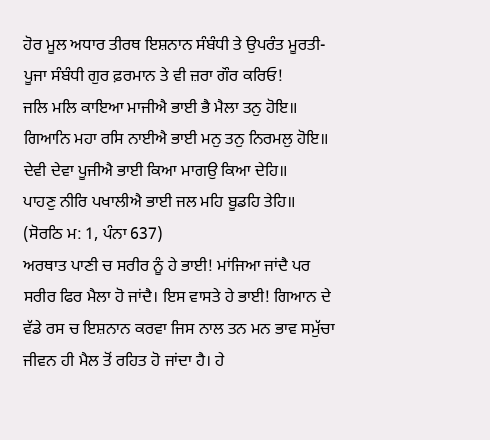ਹੋਰ ਮੂਲ ਅਧਾਰ ਤੀਰਥ ਇਸ਼ਨਾਨ ਸੰਬੰਧੀ ਤੇ ਉਪਰੰਤ ਮੂਰਤੀ-ਪੂਜਾ ਸੰਬੰਧੀ ਗੁਰ ਫ਼ਰਮਾਨ ਤੇ ਵੀ ਜ਼ਰਾ ਗੌਰ ਕਰਿਓ!
ਜਲਿ ਮਲਿ ਕਾਇਆ ਮਾਜੀਐ ਭਾਈ ਭੈ ਮੈਲਾ ਤਨੁ ਹੋਇ॥
ਗਿਆਨਿ ਮਹਾ ਰਸਿ ਨਾਈਐ ਭਾਈ ਮਨੁ ਤਨੁ ਨਿਰਮਲੁ ਹੋਇ॥
ਦੇਵੀ ਦੇਵਾ ਪੂਜੀਐ ਭਾਈ ਕਿਆ ਮਾਗਉ ਕਿਆ ਦੇਹਿ॥
ਪਾਹਣੁ ਨੀਰਿ ਪਖਾਲੀਐ ਭਾਈ ਜਲ ਮਹਿ ਬੂਡਹਿ ਤੇਹਿ॥
(ਸੋਰਠਿ ਮ: 1, ਪੰਨਾ 637)
ਅਰਥਾਤ ਪਾਣੀ ਚ ਸਰੀਰ ਨੂੰ ਹੇ ਭਾਈ! ਮਾਂਜਿਆ ਜਾਂਦੈ ਪਰ ਸਰੀਰ ਫਿਰ ਮੈਲਾ ਹੋ ਜਾਂਦੈ। ਇਸ ਵਾਸਤੇ ਹੇ ਭਾਈ! ਗਿਆਨ ਦੇ ਵੱਡੇ ਰਸ ਚ ਇਸ਼ਨਾਨ ਕਰਵਾ ਜਿਸ ਨਾਲ ਤਨ ਮਨ ਭਾਵ ਸਮੁੱਚਾ ਜੀਵਨ ਹੀ ਮੈਲ ਤੋਂ ਰਹਿਤ ਹੋ ਜਾਂਦਾ ਹੈ। ਹੇ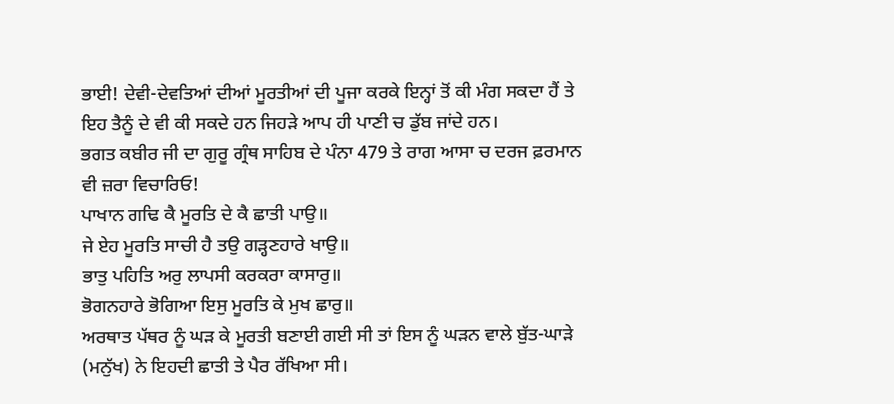ਭਾਈ! ਦੇਵੀ-ਦੇਵਤਿਆਂ ਦੀਆਂ ਮੂਰਤੀਆਂ ਦੀ ਪੂਜਾ ਕਰਕੇ ਇਨ੍ਹਾਂ ਤੋਂ ਕੀ ਮੰਗ ਸਕਦਾ ਹੈਂ ਤੇ ਇਹ ਤੈਨੂੰ ਦੇ ਵੀ ਕੀ ਸਕਦੇ ਹਨ ਜਿਹੜੇ ਆਪ ਹੀ ਪਾਣੀ ਚ ਡੁੱਬ ਜਾਂਦੇ ਹਨ।
ਭਗਤ ਕਬੀਰ ਜੀ ਦਾ ਗੁਰੂ ਗ੍ਰੰਥ ਸਾਹਿਬ ਦੇ ਪੰਨਾ 479 ਤੇ ਰਾਗ ਆਸਾ ਚ ਦਰਜ ਫ਼ਰਮਾਨ ਵੀ ਜ਼ਰਾ ਵਿਚਾਰਿਓ!
ਪਾਖਾਨ ਗਢਿ ਕੈ ਮੂਰਤਿ ਦੇ ਕੈ ਛਾਤੀ ਪਾਉ॥
ਜੇ ਏਹ ਮੂਰਤਿ ਸਾਚੀ ਹੈ ਤਉ ਗੜ੍ਹਣਹਾਰੇ ਖਾਉ॥
ਭਾਤੁ ਪਹਿਤਿ ਅਰੁ ਲਾਪਸੀ ਕਰਕਰਾ ਕਾਸਾਰੁ॥
ਭੋਗਨਹਾਰੇ ਭੋਗਿਆ ਇਸੁ ਮੂਰਤਿ ਕੇ ਮੁਖ ਛਾਰੁ॥
ਅਰਥਾਤ ਪੱਥਰ ਨੂੰ ਘੜ ਕੇ ਮੂਰਤੀ ਬਣਾਈ ਗਈ ਸੀ ਤਾਂ ਇਸ ਨੂੰ ਘੜਨ ਵਾਲੇ ਬੁੱਤ-ਘਾੜੇ (ਮਨੁੱਖ) ਨੇ ਇਹਦੀ ਛਾਤੀ ਤੇ ਪੈਰ ਰੱਖਿਆ ਸੀ।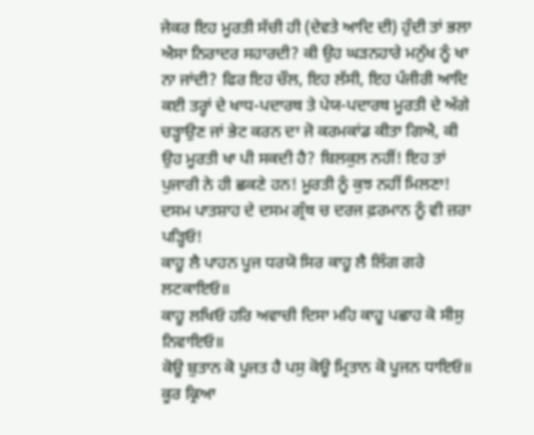ਜੇਕਰ ਇਹ ਮੂਰਤੀ ਸੱਚੀ ਹੀ (ਦੇਵਤੇ ਆਦਿ ਦੀ) ਹੁੰਦੀ ਤਾਂ ਭਲਾ ਐਸਾ ਨਿਰਾਦਰ ਸਹਾਰਦੀ? ਕੀ ਉਹ ਘੜਨਹਾਰੇ ਮਨੁੱਖ ਨੂੰ ਖਾ ਨਾ ਜਾਂਦੀ? ਫਿਰ ਇਹ ਚੌਲ, ਇਹ ਲੱਸੀ, ਇਹ ਪੰਜੀਰੀ ਆਦਿ ਕਈ ਤਰ੍ਹਾਂ ਦੇ ਖਾਧ-ਪਦਾਰਥ ਤੇ ਪੇਯ-ਪਦਾਰਥ ਮੂਰਤੀ ਦੇ ਅੱਗੇ ਚੜ੍ਹਾਉਣ ਜਾਂ ਭੇਟ ਕਰਨ ਦਾ ਜੋ ਕਰਮਕਾਂਡ ਕੀਤਾ ਗਿਐ, ਕੀ ਉਹ ਮੂਰਤੀ ਖਾ ਪੀ ਸਕਦੀ ਹੈ? ਬਿਲਕੁਲ ਨਹੀਂ! ਇਹ ਤਾਂ ਪੁਜਾਰੀ ਨੇ ਹੀ ਛਕਣੇ ਹਨ! ਮੂਰਤੀ ਨੂੰ ਕੁਝ ਨਹੀਂ ਮਿਲਣਾ!
ਦਸਮ ਪਾਤਸ਼ਾਹ ਦੇ ਦਸਮ ਗ੍ਰੰਥ ਚ ਦਰਜ ਫ਼ਰਮਾਨ ਨੂੰ ਵੀ ਜ਼ਰਾ ਪੜ੍ਹਿਓ!
ਕਾਹੂ ਲੈ ਪਾਹਨ ਪੂਜ ਧਰਯੋ ਸਿਰ ਕਾਹੂ ਲੈ ਲਿੰਗ ਗਰੇ ਲਟਕਾਇਓ॥
ਕਾਹੂ ਲਖਿਓ ਹਰਿ ਅਵਾਚੀ ਦਿਸਾ ਮਹਿ ਕਾਹੂ ਪਛਾਹ ਕੋ ਸੀਸੁ ਨਿਵਾਇਓ॥
ਕੋਊ ਬੁਤਾਨ ਕੋ ਪੂਜਤ ਹੈ ਪਸੁ ਕੋਊ ਮ੍ਰਿਤਾਨ ਕੋ ਪੂਜਨ ਧਾਇਓ॥
ਕੂਰ ਕ੍ਰਿਆ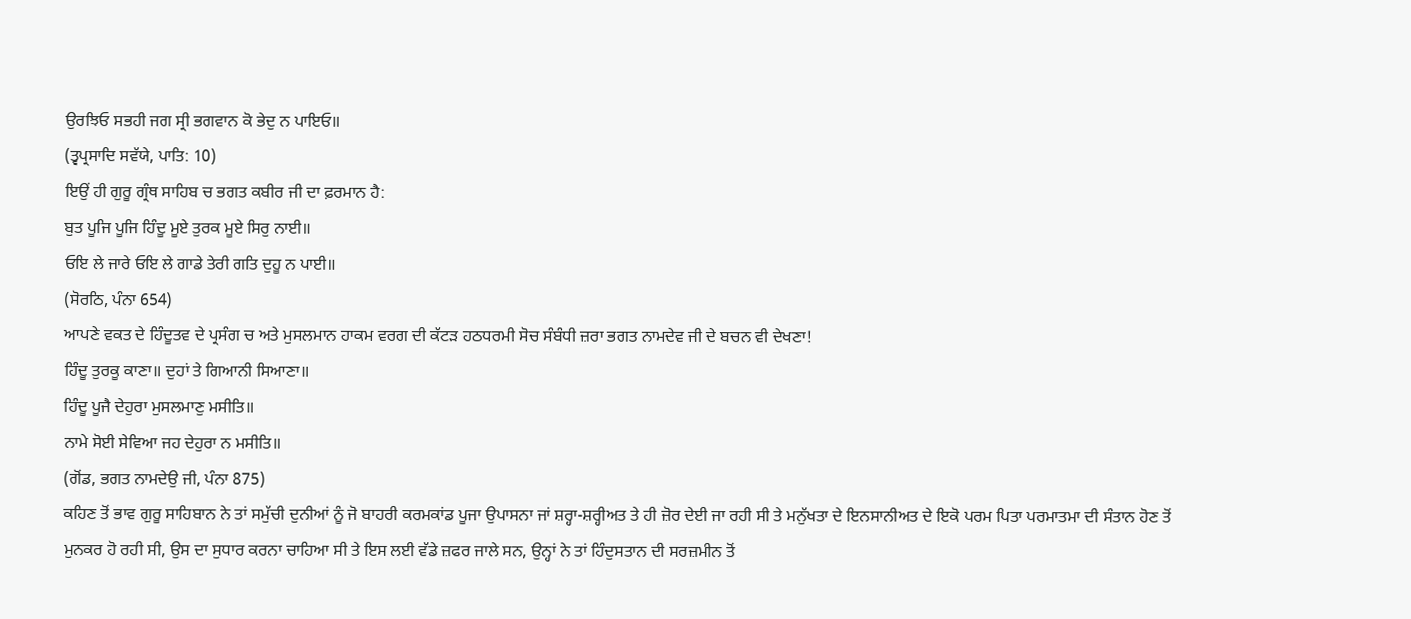ਉਰਝਿਓ ਸਭਹੀ ਜਗ ਸ੍ਰੀ ਭਗਵਾਨ ਕੋ ਭੇਦੁ ਨ ਪਾਇਓ॥
(ਤ੍ਵਪ੍ਰਸਾਦਿ ਸਵੱਯੇ, ਪਾਤਿ: 10)
ਇਉਂ ਹੀ ਗੁਰੂ ਗ੍ਰੰਥ ਸਾਹਿਬ ਚ ਭਗਤ ਕਬੀਰ ਜੀ ਦਾ ਫ਼ਰਮਾਨ ਹੈ:
ਬੁਤ ਪੂਜਿ ਪੂਜਿ ਹਿੰਦੂ ਮੂਏ ਤੁਰਕ ਮੂਏ ਸਿਰੁ ਨਾਈ॥
ਓਇ ਲੇ ਜਾਰੇ ਓਇ ਲੇ ਗਾਡੇ ਤੇਰੀ ਗਤਿ ਦੁਹੂ ਨ ਪਾਈ॥
(ਸੋਰਠਿ, ਪੰਨਾ 654)
ਆਪਣੇ ਵਕਤ ਦੇ ਹਿੰਦੂਤਵ ਦੇ ਪ੍ਰਸੰਗ ਚ ਅਤੇ ਮੁਸਲਮਾਨ ਹਾਕਮ ਵਰਗ ਦੀ ਕੱਟੜ ਹਠਧਰਮੀ ਸੋਚ ਸੰਬੰਧੀ ਜ਼ਰਾ ਭਗਤ ਨਾਮਦੇਵ ਜੀ ਦੇ ਬਚਨ ਵੀ ਦੇਖਣਾ!
ਹਿੰਦੂ ਤੁਰਕੂ ਕਾਣਾ॥ ਦੁਹਾਂ ਤੇ ਗਿਆਨੀ ਸਿਆਣਾ॥
ਹਿੰਦੂ ਪੂਜੈ ਦੇਹੁਰਾ ਮੁਸਲਮਾਣੁ ਮਸੀਤਿ॥
ਨਾਮੇ ਸੋਈ ਸੇਵਿਆ ਜਹ ਦੇਹੁਰਾ ਨ ਮਸੀਤਿ॥
(ਗੋਂਡ, ਭਗਤ ਨਾਮਦੇਉ ਜੀ, ਪੰਨਾ 875)
ਕਹਿਣ ਤੋਂ ਭਾਵ ਗੁਰੂ ਸਾਹਿਬਾਨ ਨੇ ਤਾਂ ਸਮੁੱਚੀ ਦੁਨੀਆਂ ਨੂੰ ਜੋ ਬਾਹਰੀ ਕਰਮਕਾਂਡ ਪੂਜਾ ਉਪਾਸਨਾ ਜਾਂ ਸ਼ਰ੍ਹਾ-ਸ਼ਰ੍ਹੀਅਤ ਤੇ ਹੀ ਜ਼ੋਰ ਦੇਈ ਜਾ ਰਹੀ ਸੀ ਤੇ ਮਨੁੱਖਤਾ ਦੇ ਇਨਸਾਨੀਅਤ ਦੇ ਇਕੋ ਪਰਮ ਪਿਤਾ ਪਰਮਾਤਮਾ ਦੀ ਸੰਤਾਨ ਹੋਣ ਤੋਂ ਮੁਨਕਰ ਹੋ ਰਹੀ ਸੀ, ਉਸ ਦਾ ਸੁਧਾਰ ਕਰਨਾ ਚਾਹਿਆ ਸੀ ਤੇ ਇਸ ਲਈ ਵੱਡੇ ਜ਼ਫਰ ਜਾਲੇ ਸਨ, ਉਨ੍ਹਾਂ ਨੇ ਤਾਂ ਹਿੰਦੁਸਤਾਨ ਦੀ ਸਰਜ਼ਮੀਨ ਤੋਂ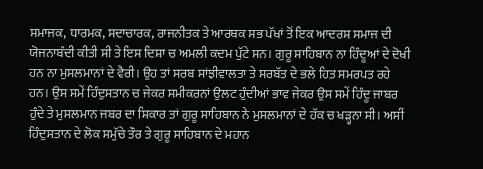ਸਮਾਜਕ, ਧਾਰਮਕ, ਸਦਾਚਾਰਕ, ਰਾਜਨੀਤਕ ਤੇ ਆਰਥਕ ਸਭ ਪੱਖਾਂ ਤੋਂ ਇਕ ਆਦਰਸ਼ ਸਮਾਜ ਦੀ ਯੋਜਨਾਬੰਦੀ ਕੀਤੀ ਸੀ ਤੇ ਇਸ ਦਿਸ਼ਾ ਚ ਅਮਲੀ ਕਦਮ ਪੁੱਟੇ ਸਨ। ਗੁਰੂ ਸਾਹਿਬਾਨ ਨਾ ਹਿੰਦੂਆਂ ਦੇ ਦੋਖੀ ਹਨ ਨਾ ਮੁਸਲਮਾਨਾਂ ਦੇ ਵੈਰੀ। ਉਹ ਤਾਂ ਸਰਬ ਸਾਂਝੀਵਾਲਤਾ ਤੇ ਸਰਬੱਤ ਦੇ ਭਲੇ ਹਿਤ ਸਮਰਪਤ ਰਹੇ ਹਨ। ਉਸ ਸਮੇਂ ਹਿੰਦੁਸਤਾਨ ਚ ਜੇਕਰ ਸਮੀਕਰਨਾਂ ਉਲਟ ਹੁੰਦੀਆਂ ਭਾਵ ਜੇਕਰ ਉਸ ਸਮੇਂ ਹਿੰਦੂ ਜਾਬਰ ਹੁੰਦੇ ਤੇ ਮੁਸਲਮਾਨ ਜਬਰ ਦਾ ਸ਼ਿਕਾਰ ਤਾਂ ਗੁਰੂ ਸਾਹਿਬਾਨ ਨੇ ਮੁਸਲਮਾਨਾਂ ਦੇ ਹੱਕ ਚ ਖੜ੍ਹਨਾ ਸੀ। ਅਸੀਂ ਹਿੰਦੁਸਤਾਨ ਦੇ ਲੋਕ ਸਮੁੱਚੇ ਤੌਰ ਤੇ ਗੁਰੂ ਸਾਹਿਬਾਨ ਦੇ ਮਹਾਨ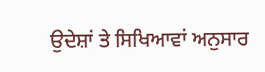ਉਦੇਸ਼ਾਂ ਤੇ ਸਿਖਿਆਵਾਂ ਅਨੁਸਾਰ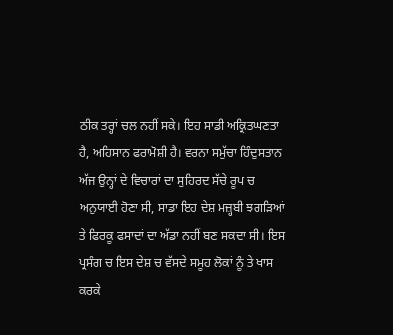ਠੀਕ ਤਰ੍ਹਾਂ ਚਲ ਨਹੀਂ ਸਕੇ। ਇਹ ਸਾਡੀ ਅਕ੍ਰਿਤਘਣਤਾ ਹੈ, ਅਹਿਸਾਨ ਫਰਾਮੋਸ਼ੀ ਹੈ। ਵਰਨਾ ਸਮੁੱਚਾ ਹਿੰਦੁਸਤਾਨ ਅੱਜ ਉਨ੍ਹਾਂ ਦੇ ਵਿਚਾਰਾਂ ਦਾ ਸੁਹਿਰਦ ਸੱਚੇ ਰੂਪ ਚ ਅਨੁਯਾਈ ਹੋਣਾ ਸੀ, ਸਾਡਾ ਇਹ ਦੇਸ਼ ਮਜ਼੍ਹਬੀ ਝਗੜਿਆਂ ਤੇ ਫਿਰਕੂ ਫਸਾਦਾਂ ਦਾ ਅੱਡਾ ਨਹੀਂ ਬਣ ਸਕਦਾ ਸੀ। ਇਸ ਪ੍ਰਸੰਗ ਚ ਇਸ ਦੇਸ਼ ਚ ਵੱਸਦੇ ਸਮੂਹ ਲੋਕਾਂ ਨੂੰ ਤੇ ਖਾਸ ਕਰਕੇ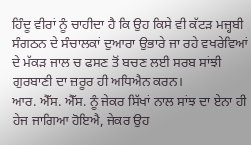ਹਿੰਦੂ ਵੀਰਾਂ ਨੂੰ ਚਾਹੀਦਾ ਹੈ ਕਿ ਉਹ ਕਿਸੇ ਵੀ ਕੱਟੜ ਮਜ਼੍ਹਬੀ ਸੰਗਠਨ ਦੇ ਸੰਚਾਲਕਾਂ ਦੁਆਰਾ ਉਭਾਰੇ ਜਾ ਰਹੇ ਵਖਰੇਵਿਆਂ ਦੇ ਮੱਕੜ ਜਾਲ ਚ ਫਸਣ ਤੋਂ ਬਚਣ ਲਈ ਸਰਬ ਸਾਂਝੀ ਗੁਰਬਾਣੀ ਦਾ ਜ਼ਰੂਰ ਹੀ ਅਧਿਐਨ ਕਰਨ।
ਆਰ. ਐੱਸ. ਐੱਸ. ਨੂੰ ਜੇਕਰ ਸਿੱਖਾਂ ਨਾਲ ਸਾਂਝ ਦਾ ਏਨਾ ਹੀ ਹੇਜ ਜਾਗਿਆ ਹੋਇਐ, ਜੇਕਰ ਉਹ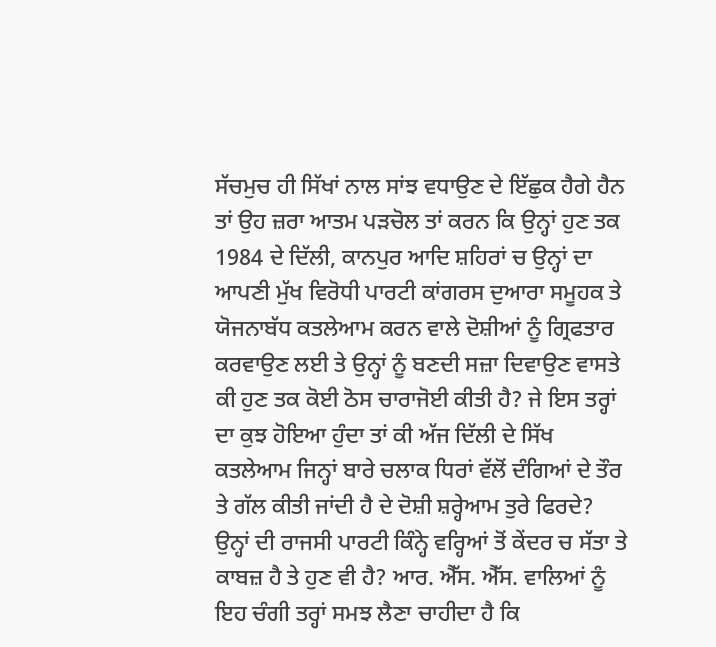ਸੱਚਮੁਚ ਹੀ ਸਿੱਖਾਂ ਨਾਲ ਸਾਂਝ ਵਧਾਉਣ ਦੇ ਇੱਛੁਕ ਹੈਗੇ ਹੈਨ ਤਾਂ ਉਹ ਜ਼ਰਾ ਆਤਮ ਪੜਚੋਲ ਤਾਂ ਕਰਨ ਕਿ ਉਨ੍ਹਾਂ ਹੁਣ ਤਕ 1984 ਦੇ ਦਿੱਲੀ, ਕਾਨਪੁਰ ਆਦਿ ਸ਼ਹਿਰਾਂ ਚ ਉਨ੍ਹਾਂ ਦਾ ਆਪਣੀ ਮੁੱਖ ਵਿਰੋਧੀ ਪਾਰਟੀ ਕਾਂਗਰਸ ਦੁਆਰਾ ਸਮੂਹਕ ਤੇ ਯੋਜਨਾਬੱਧ ਕਤਲੇਆਮ ਕਰਨ ਵਾਲੇ ਦੋਸ਼ੀਆਂ ਨੂੰ ਗ੍ਰਿਫਤਾਰ ਕਰਵਾਉਣ ਲਈ ਤੇ ਉਨ੍ਹਾਂ ਨੂੰ ਬਣਦੀ ਸਜ਼ਾ ਦਿਵਾਉਣ ਵਾਸਤੇ ਕੀ ਹੁਣ ਤਕ ਕੋਈ ਠੋਸ ਚਾਰਾਜੋਈ ਕੀਤੀ ਹੈ? ਜੇ ਇਸ ਤਰ੍ਹਾਂ ਦਾ ਕੁਝ ਹੋਇਆ ਹੁੰਦਾ ਤਾਂ ਕੀ ਅੱਜ ਦਿੱਲੀ ਦੇ ਸਿੱਖ ਕਤਲੇਆਮ ਜਿਨ੍ਹਾਂ ਬਾਰੇ ਚਲਾਕ ਧਿਰਾਂ ਵੱਲੋਂ ਦੰਗਿਆਂ ਦੇ ਤੌਰ ਤੇ ਗੱਲ ਕੀਤੀ ਜਾਂਦੀ ਹੈ ਦੇ ਦੋਸ਼ੀ ਸ਼ਰ੍ਹੇਆਮ ਤੁਰੇ ਫਿਰਦੇ? ਉਨ੍ਹਾਂ ਦੀ ਰਾਜਸੀ ਪਾਰਟੀ ਕਿੰਨ੍ਹੇ ਵਰ੍ਹਿਆਂ ਤੋਂ ਕੇਂਦਰ ਚ ਸੱਤਾ ਤੇ ਕਾਬਜ਼ ਹੈ ਤੇ ਹੁਣ ਵੀ ਹੈ? ਆਰ. ਐੱਸ. ਐੱਸ. ਵਾਲਿਆਂ ਨੂੰ ਇਹ ਚੰਗੀ ਤਰ੍ਹਾਂ ਸਮਝ ਲੈਣਾ ਚਾਹੀਦਾ ਹੈ ਕਿ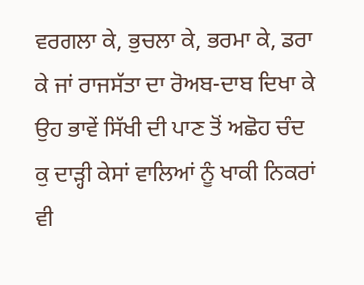ਵਰਗਲਾ ਕੇ, ਭੁਚਲਾ ਕੇ, ਭਰਮਾ ਕੇ, ਡਰਾ ਕੇ ਜਾਂ ਰਾਜਸੱਤਾ ਦਾ ਰੋਅਬ-ਦਾਬ ਦਿਖਾ ਕੇ ਉਹ ਭਾਵੇਂ ਸਿੱਖੀ ਦੀ ਪਾਣ ਤੋਂ ਅਛੋਹ ਚੰਦ ਕੁ ਦਾੜ੍ਹੀ ਕੇਸਾਂ ਵਾਲਿਆਂ ਨੂੰ ਖਾਕੀ ਨਿਕਰਾਂ ਵੀ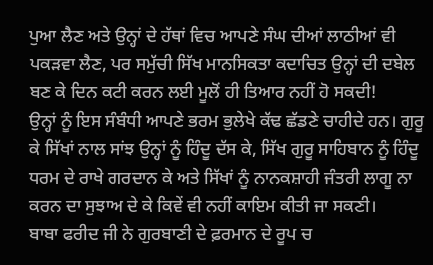ਪੁਆ ਲੈਣ ਅਤੇ ਉਨ੍ਹਾਂ ਦੇ ਹੱਥਾਂ ਵਿਚ ਆਪਣੇ ਸੰਘ ਦੀਆਂ ਲਾਠੀਆਂ ਵੀ ਪਕੜਵਾ ਲੈਣ, ਪਰ ਸਮੁੱਚੀ ਸਿੱਖ ਮਾਨਸਿਕਤਾ ਕਦਾਚਿਤ ਉਨ੍ਹਾਂ ਦੀ ਦਬੇਲ ਬਣ ਕੇ ਦਿਨ ਕਟੀ ਕਰਨ ਲਈ ਮੂਲੋਂ ਹੀ ਤਿਆਰ ਨਹੀਂ ਹੋ ਸਕਦੀ!
ਉਨ੍ਹਾਂ ਨੂੰ ਇਸ ਸੰਬੰਧੀ ਆਪਣੇ ਭਰਮ ਭੁਲੇਖੇ ਕੱਢ ਛੱਡਣੇ ਚਾਹੀਦੇ ਹਨ। ਗੁਰੂ ਕੇ ਸਿੱਖਾਂ ਨਾਲ ਸਾਂਝ ਉਨ੍ਹਾਂ ਨੂੰ ਹਿੰਦੂ ਦੱਸ ਕੇ, ਸਿੱਖ ਗੁਰੂ ਸਾਹਿਬਾਨ ਨੂੰ ਹਿੰਦੂ ਧਰਮ ਦੇ ਰਾਖੇ ਗਰਦਾਨ ਕੇ ਅਤੇ ਸਿੱਖਾਂ ਨੂੰ ਨਾਨਕਸ਼ਾਹੀ ਜੰਤਰੀ ਲਾਗੂ ਨਾ ਕਰਨ ਦਾ ਸੁਝਾਅ ਦੇ ਕੇ ਕਿਵੇਂ ਵੀ ਨਹੀਂ ਕਾਇਮ ਕੀਤੀ ਜਾ ਸਕਣੀ।
ਬਾਬਾ ਫਰੀਦ ਜੀ ਨੇ ਗੁਰਬਾਣੀ ਦੇ ਫ਼ਰਮਾਨ ਦੇ ਰੂਪ ਚ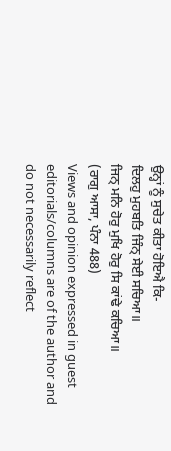ਉਨ੍ਹਾਂ ਨੂੰ ਸੁਚੇਤ ਕੀਤਾ ਹੋਇਐ ਕਿ-
ਦਿਲਹੁ ਮੁਹਬਤਿ ਜਿੰਨ੍ ਸੇਈ ਸਚਿਆ॥
ਜਿਨ੍ ਮਨਿ ਹੋਰੁ ਮੁਖਿ ਹੋਰੁ ਸਿ ਕਾਂਢੇ ਕਚਿਆ॥
(ਰਾਗੁ ਆਸਾ, ਪੰਨਾ 488)
Views and opinion expressed in guest editorials/columns are of the author and do not necessarily reflect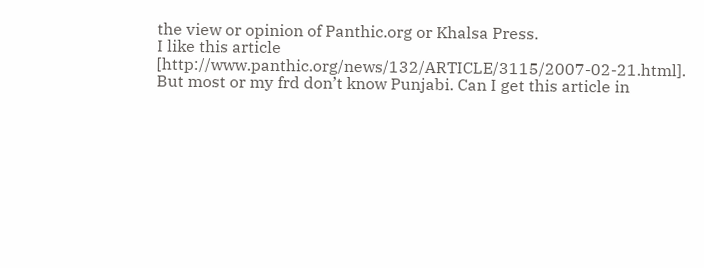the view or opinion of Panthic.org or Khalsa Press.
I like this article [http://www.panthic.org/news/132/ARTICLE/3115/2007-02-21.html]. But most or my frd don’t know Punjabi. Can I get this article in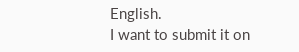English.
I want to submit it on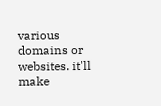various domains or websites. it'll make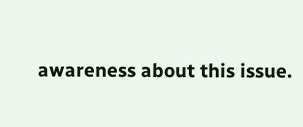awareness about this issue.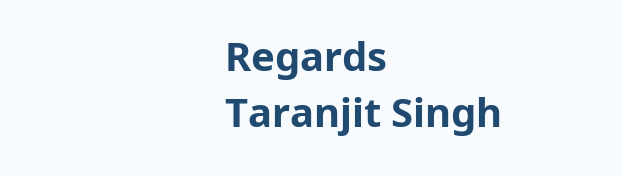Regards
Taranjit Singh